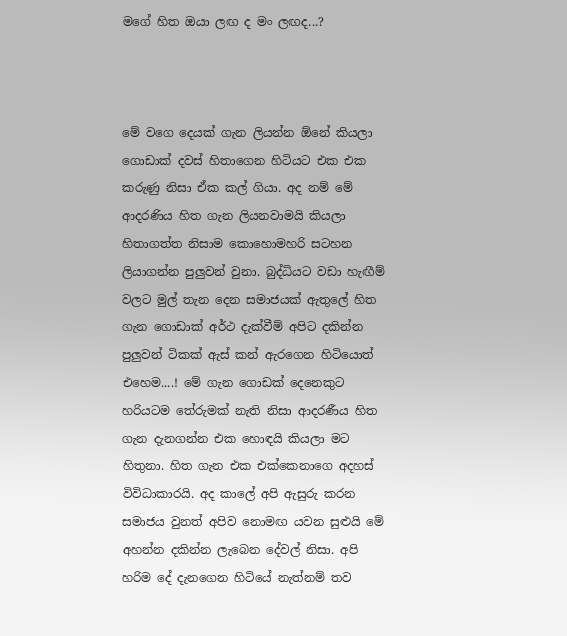මගේ හිත ඔයා ලඟ ද මං ලඟද...?



මේ වගෙ දෙයක් ගැන ලියන්න ඕනේ කියලා ගොඩාක් දවස් හිතාගෙන හිටියට එක එක කරුණු නිසා ඒක කල් ගියා. අද නම් මේ ආදරණිය හිත ගැන ලියනවාමයි කියලා හිතාගත්ත නිසාම කොහොමහරි සටහන ලියාගන්න පුලුවන් වුනා. බුද්ධියට වඩා හැඟීම් වලට මුල් තැන දෙන සමාජයක් ඇතුලේ හිත ගැන ගොඩාක් අර්ථ දැක්වීම් අපිට දකින්න පුලුවන් ටිකක් ඇස් කන් ඇරගෙන හිටියොත් එහෙම....! මේ ගැන ගොඩක් දෙනෙකුට හරියටම තේරුමක් නැති නිසා ආදරණීය හිත ගැන දැනගන්න එක හොඳයි කියලා මට හිතුනා. හිත ගැන එක එක්කෙනාගෙ අදහස් විවිධාකාරයි. අද කාලේ අපි ඇසුරු කරන සමාජය වුනත් අපිව නොමඟ යවන සුළුයි මේ අහන්න දකින්න ලැබෙන දේවල් නිසා. අපි හරිම දේ දැනගෙන හිටියේ නැත්නම් තව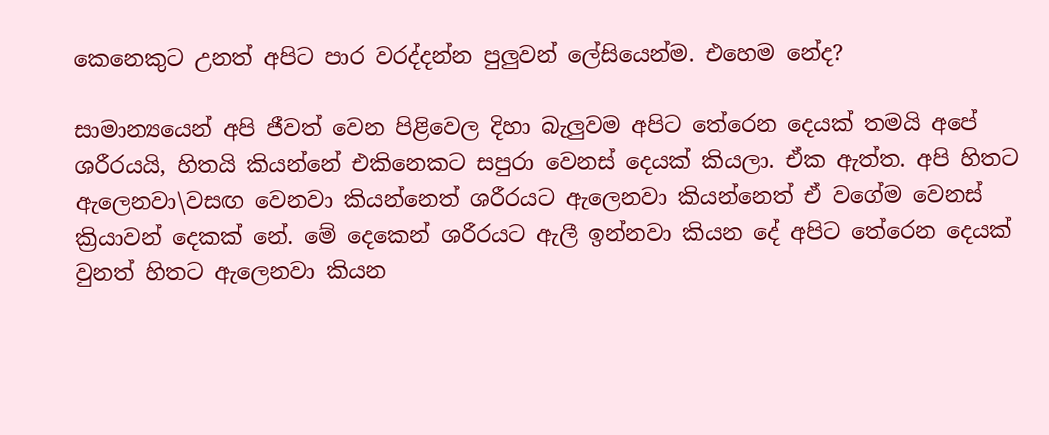කෙනෙකුට උනත් අපිට පාර වරද්දන්න පුලුවන් ලේසියෙන්ම. එහෙම නේද?

සාමාන්‍යයෙන් අපි ජීවත් වෙන පිළිවෙල දිහා බැලුවම අපිට තේරෙන දෙයක් තමයි අපේ ශරීරයයි, හිතයි කියන්නේ එකිනෙකට සපුරා වෙනස් දෙයක් කියලා. ඒක ඇත්ත. අපි හිතට ඇලෙනවා\වසඟ වෙනවා කියන්නෙත් ශරීරයට ඇලෙනවා කියන්නෙත් ඒ වගේම වෙනස් ක්‍රියාවන් දෙකක් නේ. මේ දෙකෙන් ශරීරයට ඇලී ඉන්නවා කියන දේ අපිට තේරෙන දෙයක් වුනත් හිතට ඇලෙනවා කියන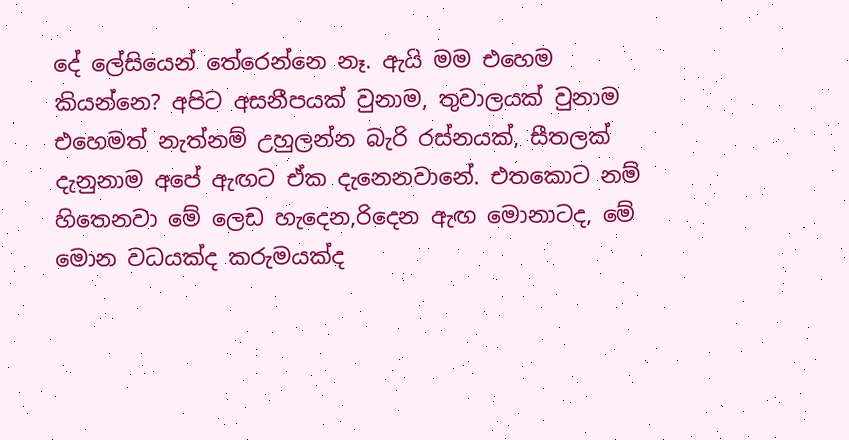දේ ලේසියෙන් තේරෙන්නෙ නෑ. ඇයි මම එහෙම කියන්නෙ? අපිට අසනීපයක් වුනාම, තුවාලයක් වුනාම එහෙමත් නැත්නම් උහුලන්න බැරි රස්නයක්, සීතලක් දැනුනාම අපේ ඇඟට ඒක දැනෙනවානේ. එතකොට නම් හිතෙනවා මේ ලෙඩ හැදෙන,රිදෙන ඇඟ මොනාටද, මේ මොන වධයක්ද කරුමයක්ද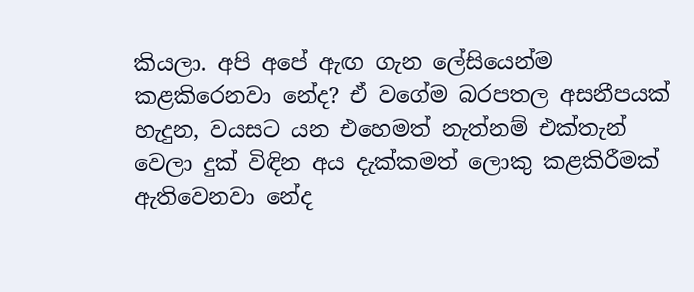කියලා. අපි අපේ ඇඟ ගැන ලේසියෙන්ම කළකිරෙනවා නේද? ඒ වගේම බරපතල අසනීපයක් හැදුන, වයසට යන එහෙමත් නැත්නම් එක්තැන් වෙලා දුක් විඳින අය දැක්කමත් ලොකු කළකිරීමක් ඇතිවෙනවා නේද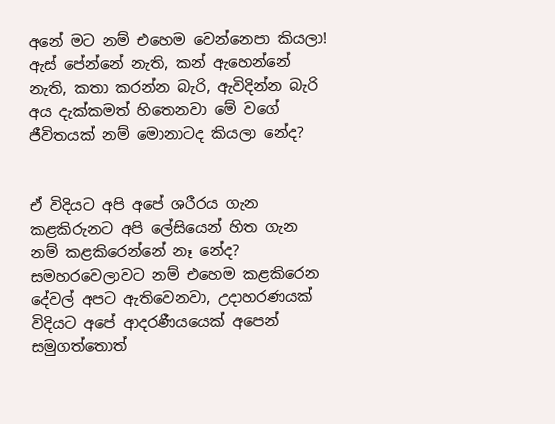අනේ මට නම් එහෙම වෙන්නෙපා කියලා! ඇස් පේන්නේ නැති, කන් ඇහෙන්නේ නැති, කතා කරන්න බැරි, ඇවිදින්න බැරි අය දැක්කමත් හිතෙනවා මේ වගේ ජීවිතයක් නම් මොනාටද කියලා නේද?


ඒ විදියට අපි අපේ ශරීරය ගැන කළකිරුනට අපි ලේසියෙන් හිත ගැන නම් කළකිරෙන්නේ නෑ නේද? සමහරවෙලාවට නම් එහෙම කළකිරෙන දේවල් අපට ඇතිවෙනවා, උදාහරණයක් විදියට අපේ ආදරණීයයෙක් අපෙන් සමුගත්තොත්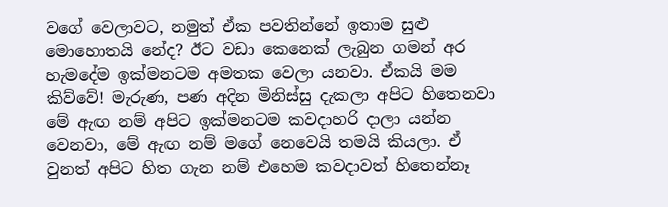වගේ වෙලාවට, නමුත් ඒක පවතින්නේ ඉතාම සුළු මොහොතයි නේද? ඊට වඩා කෙනෙක් ලැබුන ගමන් අර හැමදේම ඉක්මනටම අමතක වෙලා යනවා. ඒකයි මම කිව්වේ! මැරුණ, පණ අදින මිනිස්සු දැකලා අපිට හිතෙනවා මේ ඇඟ නම් අපිට ඉක්මනටම කවදාහරි දාලා යන්න වෙනවා, මේ ඇඟ නම් මගේ නෙවෙයි තමයි කියලා. ඒ වුනත් අපිට හිත ගැන නම් එහෙම කවදාවත් හිතෙන්නෑ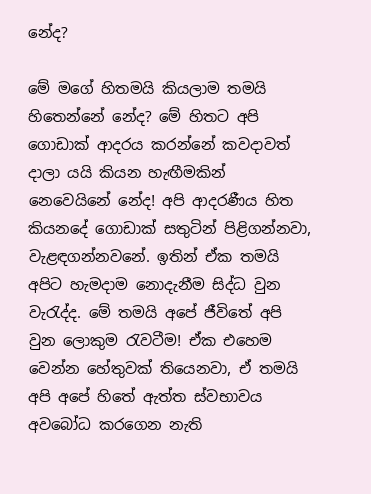නේද?

මේ මගේ හිතමයි කියලාම තමයි හිතෙන්නේ නේද? මේ හිතට අපි ගොඩාක් ආදරය කරන්නේ කවදාවත් දාලා යයි කියන හැඟීමකින් නෙවෙයිනේ නේද! අපි ආදරණීය හිත කියනදේ ගොඩාක් සතුටින් පිළිගන්නවා, වැළඳගන්නවනේ. ඉතින් ඒක තමයි අපිට හැමදාම නොදැනීම සිද්ධ වුන වැරැද්ද. මේ තමයි අපේ ජීවිතේ අපි වුන ලොකුම රැවටීම! ඒක එහෙම වෙන්න හේතුවක් තියෙනවා, ඒ තමයි අපි අපේ හිතේ ඇත්ත ස්වභාවය අවබෝධ කරගෙන නැති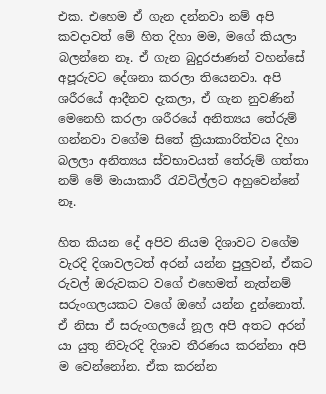එක. එහෙම ඒ ගැන දන්නවා නම් අපි කවදාවත් මේ හිත දිහා මම, මගේ කියලා බලන්නෙ නෑ. ඒ ගැන බුදුරජාණන් වහන්සේ අපූරුවට දේශනා කරලා තියෙනවා. අපි ශරීරයේ ආදීනව දැකලා, ඒ ගැන නුවණින් මෙනෙහි කරලා ශරීරයේ අනිත්‍යය තේරුම් ගන්නවා වගේම සිතේ ක්‍රියාකාරිත්වය දිහා බලලා අනිත්‍යය ස්වභාවයත් තේරුම් ගත්තා නම් මේ මායාකාරී රැවටිල්ලට අහුවෙන්නේ නෑ.

හිත කියන දේ අපිව නියම දිශාවට වගේම වැරදි දිශාවලටත් අරන් යන්න පුලුවන්, ඒකට රුවල් ඔරුවකට වගේ එහෙමත් නැත්නම් සරුංගලයකට වගේ ඔහේ යන්න දුන්නොත්. ඒ නිසා ඒ සරුංගලයේ නූල අපි අතට අරන් යා යුතු නිවැරදි දිශාව තීරණය කරන්නා අපි ම වෙන්නෝන. ඒක කරන්න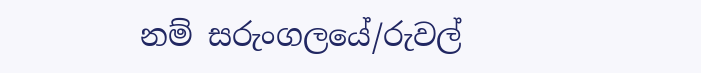නම් සරුංගලයේ/රුවල්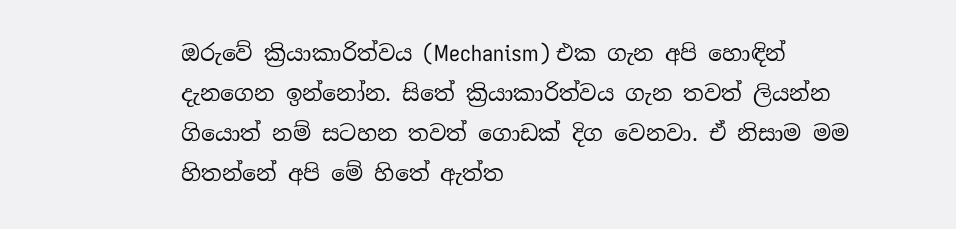ඔරුවේ ක්‍රියාකාරිත්වය (Mechanism) එක ගැන අපි හොඳින් දැනගෙන ඉන්නෝන. සිතේ ක්‍රියාකාරිත්වය ගැන තවත් ලියන්න ගියොත් නම් සටහන තවත් ගොඩක් දිග වෙනවා. ඒ නිසාම මම හිතන්නේ අපි මේ හිතේ ඇත්ත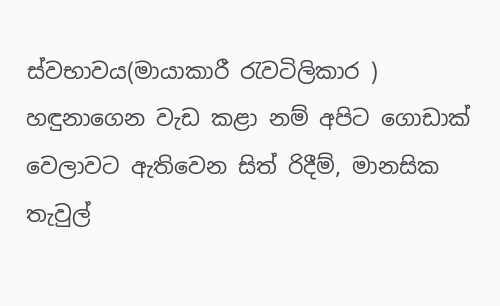ස්වභාවය(මායාකාරී රැවටිලිකාර ) හඳුනාගෙන වැඩ කළා නම් අපිට ගොඩාක් වෙලාවට ඇතිවෙන සිත් රිදීම්, මානසික තැවුල්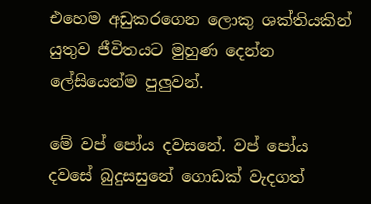එහෙම අඩුකරගෙන ලොකු ශක්තියකින් යුතුව ජීවිතයට මුහුණ දෙන්න ලේසියෙන්ම පුලුවන්.

මේ වප් පෝය දවසනේ. වප් පෝය දවසේ බුදුසසුනේ ගොඩක් වැදගත්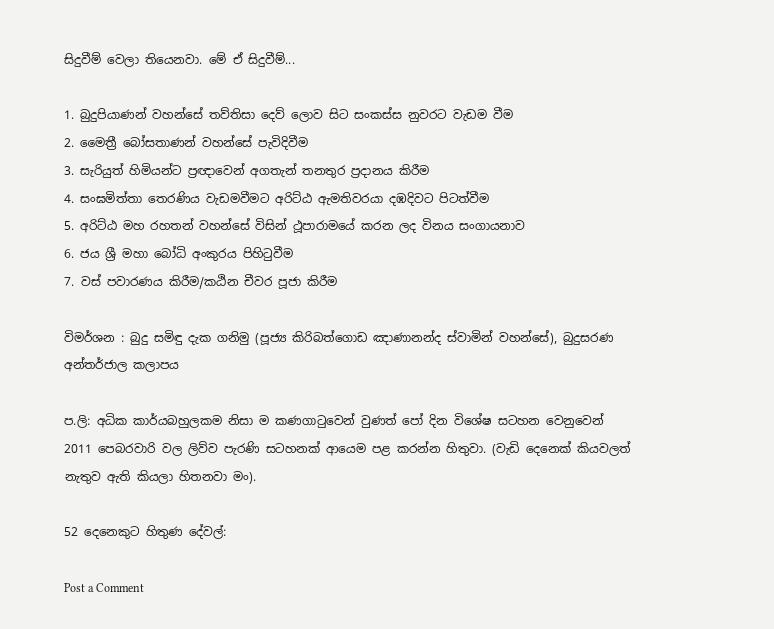සිදුවීම් වෙලා තියෙනවා. මේ ඒ සිදුවීම්...

1. බුදුපියාණන් වහන්සේ තව්තිසා දෙව් ලොව සිට සංකස්ස නුවරට වැඩම වීම
2. මෛත්‍රී බෝසතාණන් වහන්සේ පැවිදිවීම
3. සැරියුත් හිමියන්ට ප්‍රඥාවෙන් අගතැන් තනතුර ප්‍රදානය කිරීම
4. සංඝමිත්තා තෙරණිය වැඩමවීමට අරිට්ඨ ඇමතිවරයා දඹදිවට පිටත්වීම
5. අරිට්ඨ මහ රහතන් වහන්සේ විසින් ථූපාරාමයේ කරන ලද විනය සංගායනාව
6. ජය ශ්‍රී මහා බෝධි අංකුරය පිහිටුවීම
7. වස් පවාරණය කිරීම/කඨින චීවර පූජා කිරීම

විමර්ශන : බුදු සමිඳු දැක ගනිමු (පූජ්‍ය කිරිබත්ගොඩ ඤාණානන්ද ස්වාමින් වහන්සේ), බුදුසරණ අන්තර්ජාල කලාපය

ප.ලි: අධික කාර්යබහුලකම නිසා ම කණගාටුවෙන් වුණත් පෝ දින විශේෂ සටහන වෙනුවෙන් 2011 පෙබරවාරි වල ලිව්ව පැරණි සටහනක් ආයෙම පළ කරන්න හිතුවා. (වැඩි දෙනෙක් කියවලත් නැතුව ඇති කියලා හිතනවා මං).

52 දෙනෙකුට හිතුණ දේවල්:

Post a Comment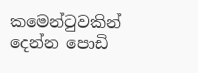කමෙන්ටුවකින් දෙන්න පොඩි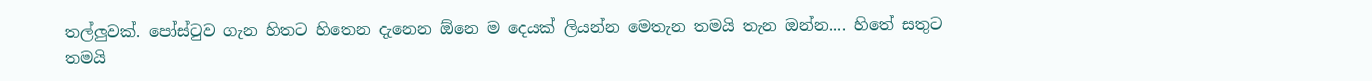තල්ලුවක්. පෝස්ටුව ගැන හිතට හිතෙන දැනෙන ඕනෙ ම දෙයක් ලියන්න මෙතැන තමයි තැන ඔන්න.... හිතේ සතුට තමයි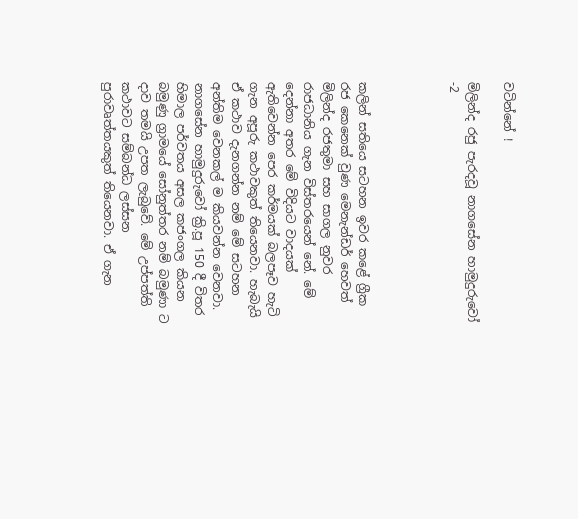වටින්නේ !

මිලින්ද රජු පැරදවූ නාගසේන හාමුදුරුවෝ -2




කලින් සතියෙ සටහන ඉවර කළේ ග්‍රීක රජ කෙනෙක් වුණ මෙනැන්ඩර් හෙවත් මිලින්ද රජතුමා සහ සාගල නුවර රාජධානිය ගැන විස්තරයෙන් නේ. මේ දෙන්නා අතර මේ විදියට වාදයක් ඇතිවෙන්න පෙර කර්මයක් බලපෑව හැටි ගැන අපූරු කථාවකුත් තියෙනවා. හැබැයි ඒ කථාව දැනගන්න නම් මේ සටහන අන්තිම වෙනකල් ම කියවන්න වෙනවා. නාගසේන හාමුදුරුවෝ ක්‍රි.පූ 150 දී විතර හිමාල පර්වතය අසල කජංගල කියන බමුණු ග්‍රාමයේ සෝනුත්තර නම් බමුණා ට දාව තමයි උපත ලැබුවේ. මේ උප්පත්ති කථාවට සම්බන්ධ ලස්සන පුරාවෘත්තයකුත් තියෙනවා. ඒ ගැන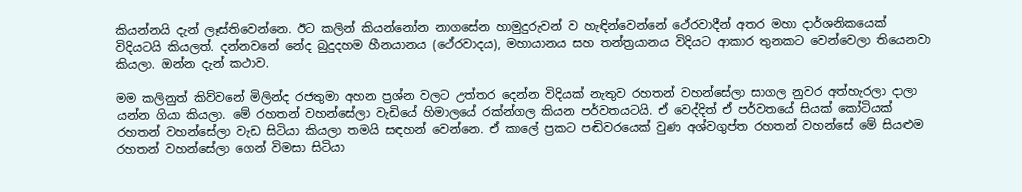කියන්නයි දැන් ලෑස්තිවෙන්නෙ. ඊට කලින් කියන්නෝන නාගසේන හාමුදුරුවන් ව හැඳින්වෙන්නේ ථේරවාදීන් අතර මහා දාර්ශනිකයෙක් විදියටයි කියලත්. දන්නවනේ නේද බුදුදහම හීනයානය (ථේරවාදය), මහායානය සහ තන්ත්‍රයානය විදියට ආකාර තුනකට වෙන්වෙලා තියෙනවා කියලා. ඔන්න දැන් කථාව.

මම කලිනුත් කිව්වනේ මිලින්ද රජතුමා අහන ප්‍රශ්න වලට උත්තර දෙන්න විදියක් නැතුව රහතන් වහන්සේලා සාගල නුවර අත්හැරලා දාලා යන්න ගියා කියලා. මේ රහතන් වහන්සේලා වැඩියේ හිමාලයේ රක්‌න්ගල කියන පර්වතයටයි. ඒ වෙද්දිත් ඒ පර්වතයේ සියක් කෝටියක් රහතන් වහන්සේලා වැඩ සිටියා කියලා තමයි සඳහන් වෙන්නෙ. ඒ කාලේ ප්‍රකට පඬිවරයෙක් වුණ අශ්වගුප්ත රහතන් වහන්සේ මේ සියළුම රහතන් වහන්සේලා ගෙන් විමසා සිටියා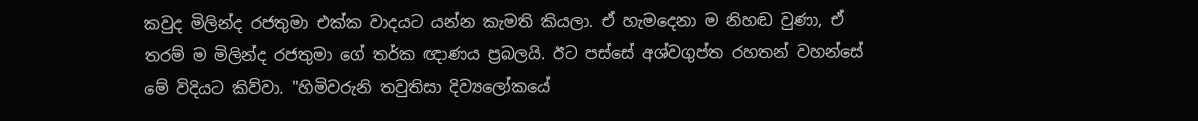කවුද මිලින්ද රජතුමා එක්ක වාදයට යන්න කැමති කියලා. ඒ හැමදෙනා ම නිහඬ වුණා, ඒ තරම් ම මිලින්ද රජතුමා ගේ තර්ක ඥාණය ප්‍රබලයි. ඊට පස්සේ අශ්වගුප්ත රහතන් වහන්සේ මේ විදියට කිව්වා. "හිමිවරුනි තවුතිසා දිව්‍යලෝකයේ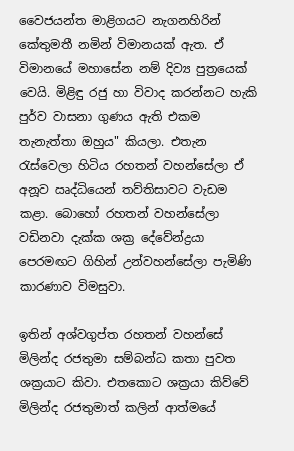වෛජයන්ත මාළිගයට නැගනහිරින් කේතුමතී නමින් විමානයක්‌ ඇත. ඒ විමානයේ මහාසේන නම් දිව්‍ය පුත්‍රයෙක්‌ වෙයි. මිළිඳු රජු හා විවාද කරන්නට හැකි පුර්ව වාසනා ගුණය ඇති එකම තැනැත්තා ඔහුය" කියලා. එතැන රැස්වෙලා හිටිය රහතන් වහන්සේලා ඒ අනූව ඍද්ධියෙන් තව්තිසාවට වැඩම කළා. බොහෝ රහතන් වහන්සේලා වඩිනවා දැක්ක ශක්‍ර දේවේන්ද්‍රයා පෙරමඟට ගිහින් උන්වහන්සේලා පැමිණි කාරණාව විමසුවා.

ඉතින් අශ්වගුප්ත රහතන් වහන්සේ මිලින්ද රජතුමා සම්බන්ධ කතා පුවත ශක්‍රයාට කිවා. එතකොට ශක්‍රයා කිව්වේ මිලින්ද රජතුමාත් කලින් ආත්මයේ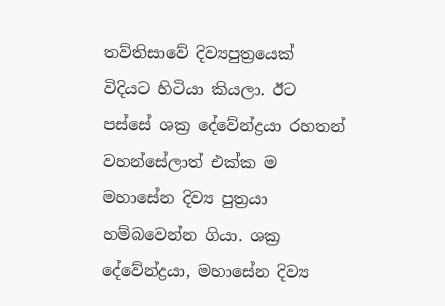තව්තිසාවේ දිව්‍යපුත්‍රයෙක් විදියට හිටියා කියලා. ඊට පස්සේ ශක්‍ර දේවේන්ද්‍රයා රහතන් වහන්සේලාත් එක්ක ම මහාසේන දිව්‍ය පුත්‍රයා හම්බවෙන්න ගියා. ශක්‍ර දේවේන්ද්‍රයා, මහාසේන දිව්‍ය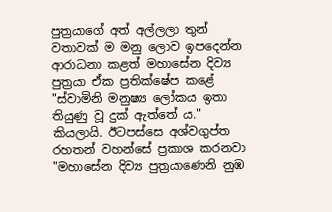පුත්‍රයාගේ අත් අල්ලලා තුන් වතාවක් ම මනු ලොව ඉපදෙන්න ආරාධනා කළත් මහාසේන දිව්‍ය පුත්‍රයා ඒක ප්‍රතික්ෂේප කළේ "ස්‌වාමිනි මනුෂ්‍ය ලෝකය ඉතා තියුණු වූ දුක්‌ ඇත්තේ ය." කියලායි. ඊටපස්සෙ අශ්වගුප්ත රහතන් වහන්සේ ප්‍රකාශ කරනවා "මහාසේන දිව්‍ය පුත්‍රයාණෙනි නුඹ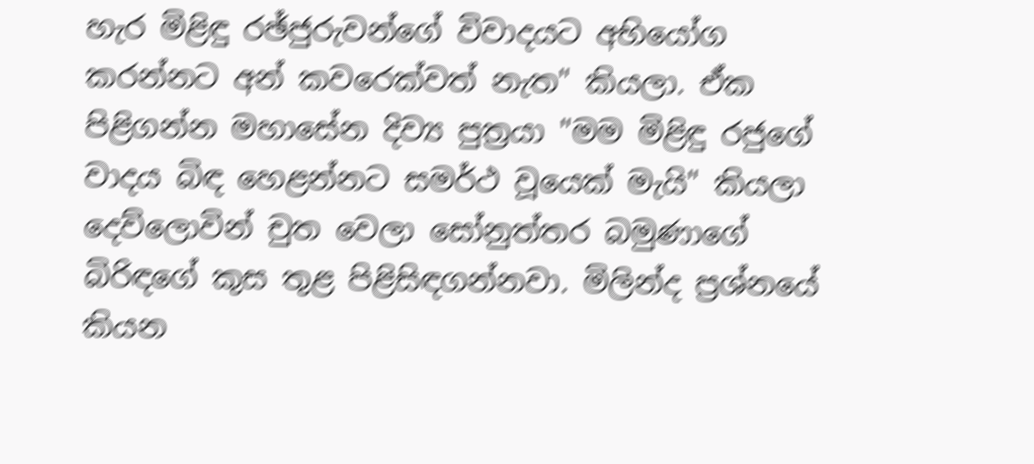හැර මිළිඳු රඡ්ජුරුවන්ගේ විවාදයට අභියෝග කරන්නට අන් කවරෙක්‌වත් නැත" කියලා. ඒක පිළිගන්න මහාසේන දිව්‍ය පුත්‍රයා "මම මිළිඳු රජුගේ වාදය බිඳ හෙළන්නට සමර්ථ වූයෙක්‌ මැයි" කියලා දෙව්ලොවින් චුත වෙලා සෝනුත්තර බමුණාගේ බිරිඳගේ කුස තුළ පිළිසිඳගන්නවා. මිලින්ද ප්‍රශ්නයේ කියන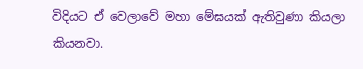විදියට ඒ වෙලාවේ මහා මේඝයක් ඇතිවුණා කියලා කියනවා.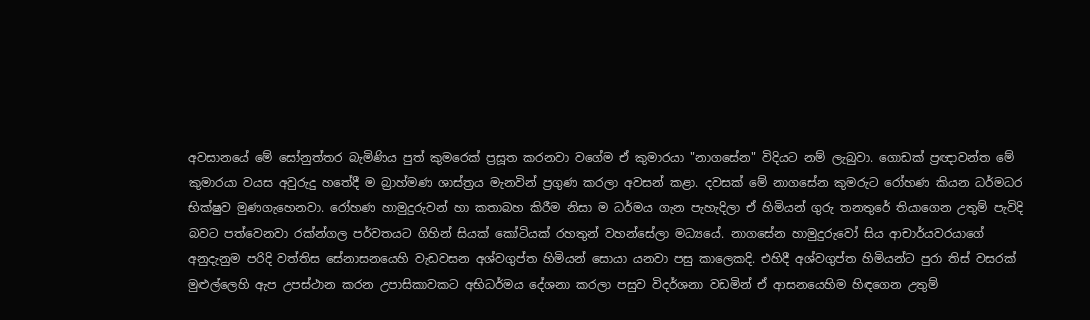අවසානයේ මේ සෝනුත්තර බැමිණිය පුත් කුමරෙක්‌ ප්‍රසූත කරනවා වගේම ඒ කුමාරයා "නාගසේන" විදියට නම් ලැබුවා. ගොඩක් ප්‍රඥාවන්ත මේ කුමාරයා වයස අවුරුදු හතේදී ම බ්‍රාහ්මණ ශාස්‌ත්‍රය මැනවින් ප්‍රගුණ කරලා අවසන් කළා. දවසක් මේ නාගසේන කුමරුට රෝහණ කියන ධර්මධර භික්‌ෂුව මුණගැහෙනවා. රෝහණ හාමුදුරුවන් හා කතාබහ කිරීම නිසා ම ධර්මය ගැන පැහැදිලා ඒ හිමියන් ගුරු තනතුරේ තියාගෙන උතුම් පැවිදි බවට පත්වෙනවා රක්න්ගල පර්වතයට ගිහින් සියක්‌ කෝටියක්‌ රහතුන් වහන්සේලා මධ්‍යයේ. නාගසේන හාමුදුරුවෝ සිය ආචාර්යවරයාගේ අනුදැනුම පරිදි වත්තිස සේනාසනයෙහි වැඩවසන අශ්වගුප්ත හිමියන් සොයා යනවා පසු කාලෙකදි. එහිදී අශ්වගුප්ත හිමියන්ට පුරා තිස්‌ වසරක්‌ මුළුල්ලෙහි ඇප උපස්‌ථාන කරන උපාසිකාවකට අභිධර්මය දේශනා කරලා පසුව විදර්ශනා වඩමින් ඒ ආසනයෙහිම හිඳගෙන උතුම්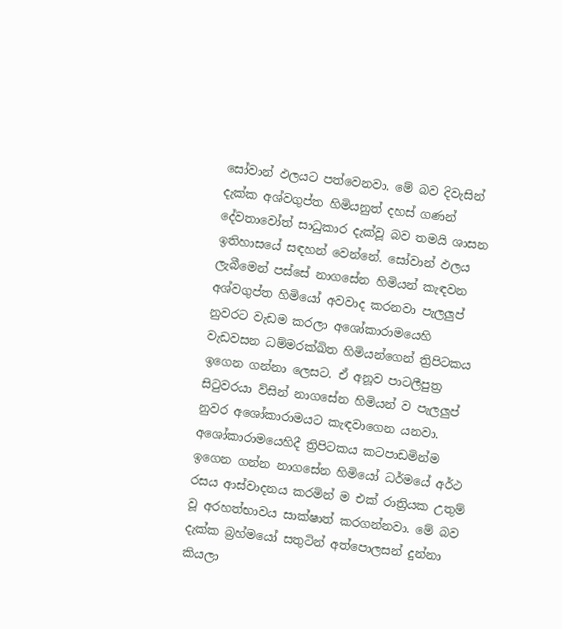සෝවාන් ඵලයට පත්වෙනවා. මේ බව දිවැසින් දැක්ක අශ්වගුප්ත හිමියනුත් දහස්‌ ගණන් දේවතාවෝත් සාධුකාර දැක්‌වූ බව තමයි ශාසන ඉතිහාසයේ සඳහන් වෙන්නේ. සෝවාන් ඵලය ලැබීමෙන් පස්සේ නාගසේන හිමියන් කැඳවන අශ්වගුප්ත හිමියෝ අවවාද කරනවා පැලලුප් නුවරට වැඩම කරලා අශෝකාරාමයෙහි වැඩවසන ධම්මරක්‌ඛිත හිමියන්ගෙන් ත්‍රිපිටකය ඉගෙන ගන්නා ලෙසට. ඒ අනූව පාටලීපුත්‍ර සිටුවරයා ව්සින් නාගසේන හිමියන් ව පැලලුප් නුවර අශෝකාරාමයට කැඳවාගෙන යනවා. අශෝකාරාමයෙහිදී ත්‍රිපිටකය කටපාඩමින්ම ඉගෙන ගන්න නාගසේන හිමියෝ ධර්මයේ අර්ථ රසය ආස්‌වාදනය කරමින් ම එක්‌ රාත්‍රියක උතුම් වූ අරහත්භාවය සාක්ෂාත් කරගන්නවා. මේ බව දැක්‌ක බ්‍රහ්මයෝ සතුටින් අත්පොලසන් දුන්නා කියලා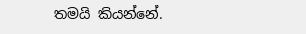තමයි කියන්නේ.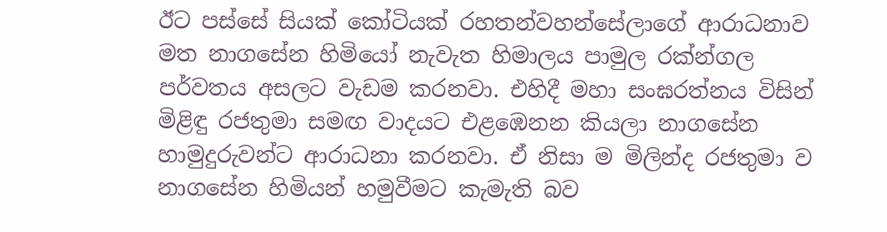ඊට පස්සේ සියක්‌ කෝටියක්‌ රහතන්වහන්සේලාගේ ආරාධනාව මත නාගසේන හිමියෝ නැවැත හිමාලය පාමුල රක්‌න්ගල පර්වතය අසලට වැඩම කරනවා. එහිදී මහා සංඝරත්නය විසින් මිළිඳු රජතුමා සමඟ වාදයට එළඹෙනන කියලා නාගසේන හාමුදුරුවන්ට ආරාධනා කරනවා. ඒ නිසා ම මිලින්ද රජතුමා ව නාගසේන හිමියන් හමුවීමට කැමැති බව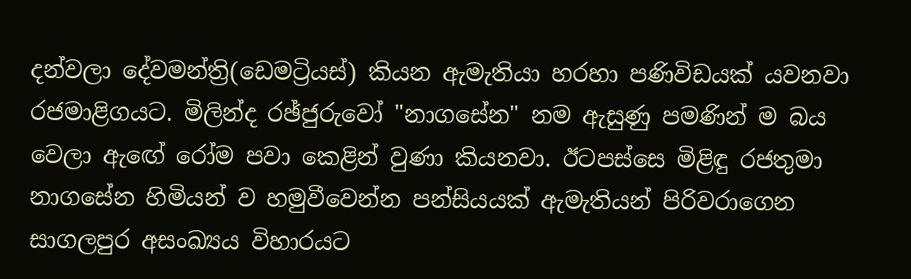දන්වලා දේවමන්ත්‍රි(ඩෙමට්‍රියස්‌) කියන ඇමැතියා හරහා පණිවිඩයක්‌ යවනවා රජමාළිගයට. මිලින්ද රඡ්ජුරුවෝ "නාගසේන" නම ඇසුණු පමණින් ම බය වෙලා ඇඟේ රෝම පවා කෙළින් වුණා කියනවා. ඊටපස්සෙ මිළිඳු රජතුමා නාගසේන හිමියන් ව හමුවීවෙන්න පන්සියයක්‌ ඇමැතියන් පිරිවරාගෙන සාගලපුර අසංඛ්‍යය විහාරයට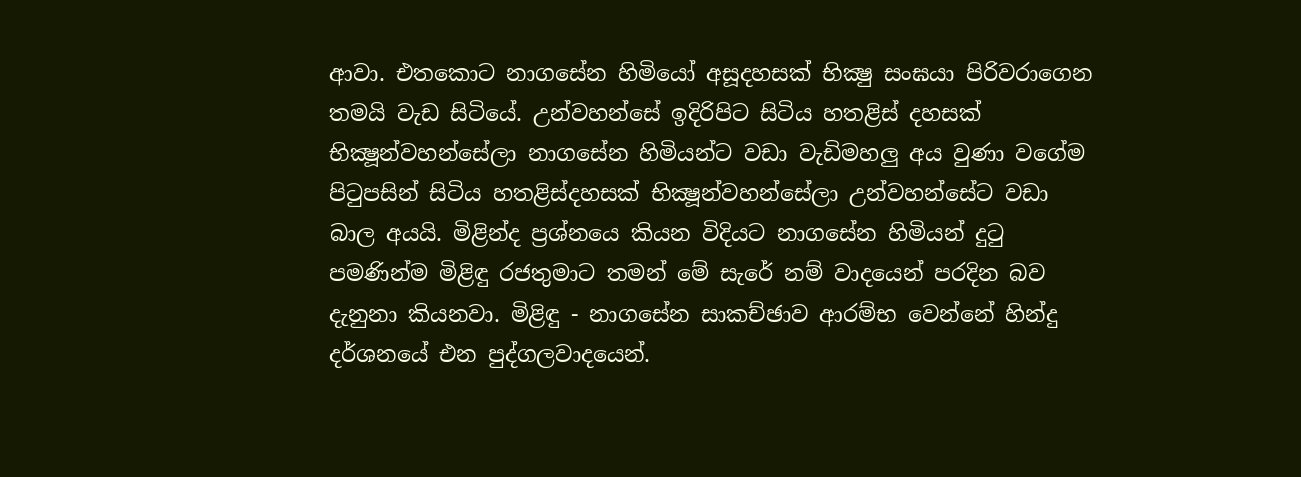ආවා. එතකොට නාගසේන හිමියෝ අසූදහසක්‌ භික්‍ෂු සංඝයා පිරිවරාගෙන තමයි වැඩ සිටියේ. උන්වහන්සේ ඉදිරිපිට සිටිය හතළිස්‌ දහසක්‌ භික්‍ෂූන්වහන්සේලා නාගසේන හිමියන්ට වඩා වැඩිමහලු අය වුණා වගේම පිටුපසින් සිටිය හතළිස්‌දහසක්‌ භික්‍ෂූන්වහන්සේලා උන්වහන්සේට වඩා බාල අයයි. මිළින්ද ප්‍රශ්නයෙ කියන විදියට නාගසේන හිමියන් දුටු පමණින්ම මිළිඳු රජතුමාට තමන් මේ සැරේ නම් වාදයෙන් පරදින බව දැනුනා කියනවා. මිළිඳු - නාගසේන සාකච්ඡාව ආරම්භ වෙන්නේ හින්දු දර්ශනයේ එන පුද්ගලවාදයෙන්.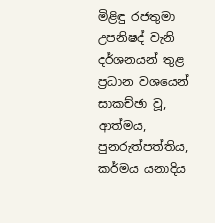මිළිඳු රජතුමා උපනිෂද් වැනි දර්ශනයන් තුළ ප්‍රධාන වශයෙන් සාකච්ඡා වූ, ආත්මය, පුනරුත්පත්තිය, කර්මය යනාදිය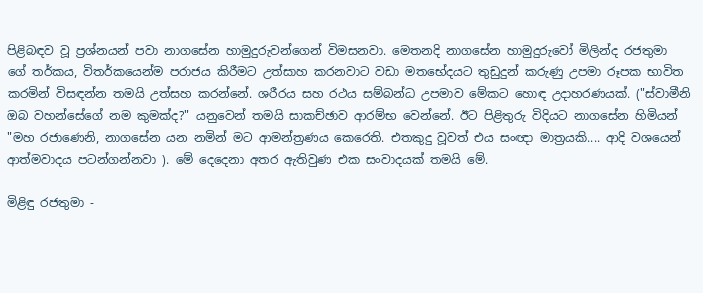පිළිබඳව වූ ප්‍රශ්නයන් පවා නාගසේන හාමුදුරුවන්ගෙන් විමසනවා. මෙතනදි නාගසේන හාමුදුරුවෝ මිලින්ද රජතුමා ගේ තර්කය, විතර්කයෙන්ම පරාජය කිරීමට උත්සාහ කරනවාට වඩා මතභේදයට තුඩුදුන් කරුණු උපමා රූපක භාවිත කරමින් විසඳන්න තමයි උත්සහ කරන්නේ. ශරීරය සහ රථය සම්බන්ධ උපමාව මේකට හොඳ උදාහරණයක්. ("ස්‌වාමීනි ඔබ වහන්සේගේ නම කුමක්‌ද?" යනුවෙන් තමයි සාකච්ඡාව ආරම්භ වෙන්නේ. ඊට පිළිතුරු විදියට නාගසේන හිමියන් "මහ රජාණෙනි, නාගසේන යන නමින් මට ආමන්ත්‍රණය කෙරෙති. එතකුදු වූවත් එය සංඥා මාත්‍රයකි.... ආදි වශයෙන් ආත්මවාදය පටන්ගන්නවා ). මේ දෙදෙනා අතර ඇතිවුණ එක සංවාදයක් තමයි මේ.

මිළිඳු රජතුමා -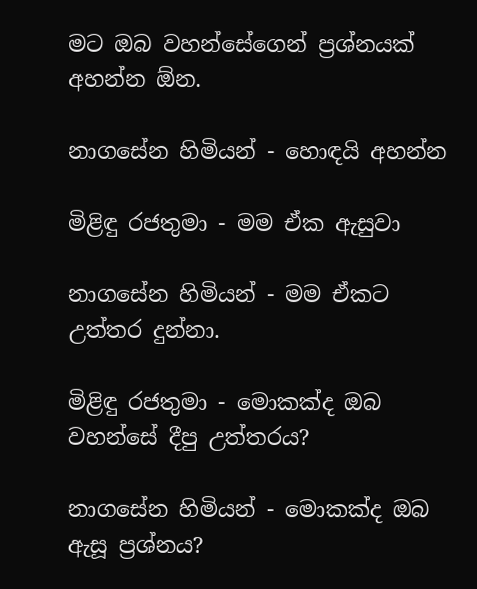මට ඔබ වහන්සේගෙන් ප්‍රශ්නයක්‌ අහන්න ඕන.

නාගසේන හිමියන් - හොඳයි අහන්න

මිළිඳු රජතුමා - මම ඒක ඇසුවා

නාගසේන හිමියන් - මම ඒකට උත්තර දුන්නා.

මිළිඳු රජතුමා - මොකක්‌ද ඔබ වහන්සේ දීපු උත්තරය?

නාගසේන හිමියන් - මොකක්‌ද ඔබ ඇසූ ප්‍රශ්නය?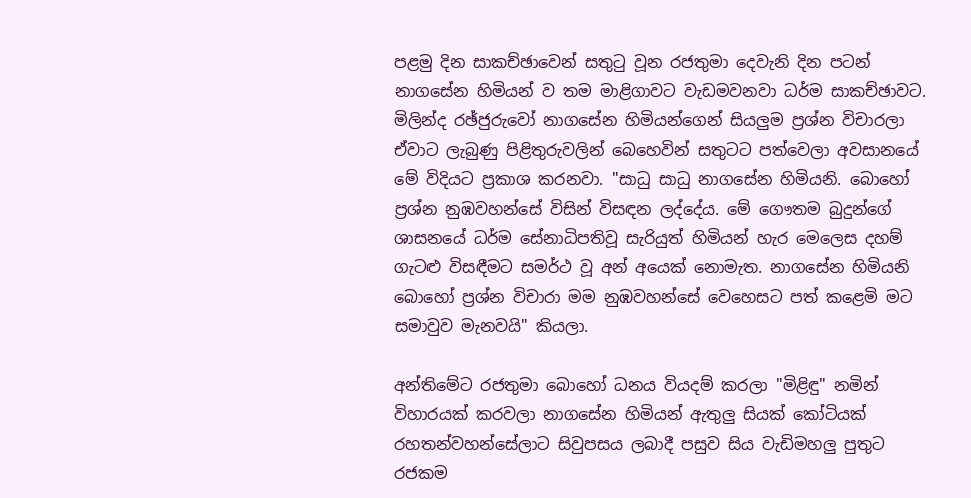පළමු දින සාකච්ඡාවෙන් සතුටු වූන රජතුමා දෙවැනි දින පටන් නාගසේන හිමියන් ව තම මාළිගාවට වැඩමවනවා ධර්ම සාකච්ඡාවට. මිලින්ද රඡ්ජුරුවෝ නාගසේන හිමියන්ගෙන් සියලුම ප්‍රශ්න විචාරලා ඒවාට ලැබුණු පිළිතුරුවලින් බෙහෙවින් සතුටට පත්වෙලා අවසානයේ මේ විදියට ප්‍රකාශ කරනවා. "සාධු සාධු නාගසේන හිමියනි. බොහෝ ප්‍රශ්න නුඹවහන්සේ විසින් විසඳන ලද්දේය. මේ ගෞතම බුදුන්ගේ ශාසනයේ ධර්ම සේනාධිපතිවූ සැරියුත් හිමියන් හැර මෙලෙස දහම් ගැටළු විසඳීමට සමර්ථ වූ අන් අයෙක්‌ නොමැත. නාගසේන හිමියනි බොහෝ ප්‍රශ්න විචාරා මම නුඹවහන්සේ වෙහෙසට පත් කළෙමි මට සමාවුව මැනවයි" කියලා.

අන්තිමේට රජතුමා බොහෝ ධනය වියදම් කරලා "මිළිඳු" නමින් විහාරයක්‌ කරවලා නාගසේන හිමියන් ඇතුලු සියක් කෝටියක්‌ රහතන්වහන්සේලාට සිවුපසය ලබාදී පසුව සිය වැඩිමහලු පුතුට රජකම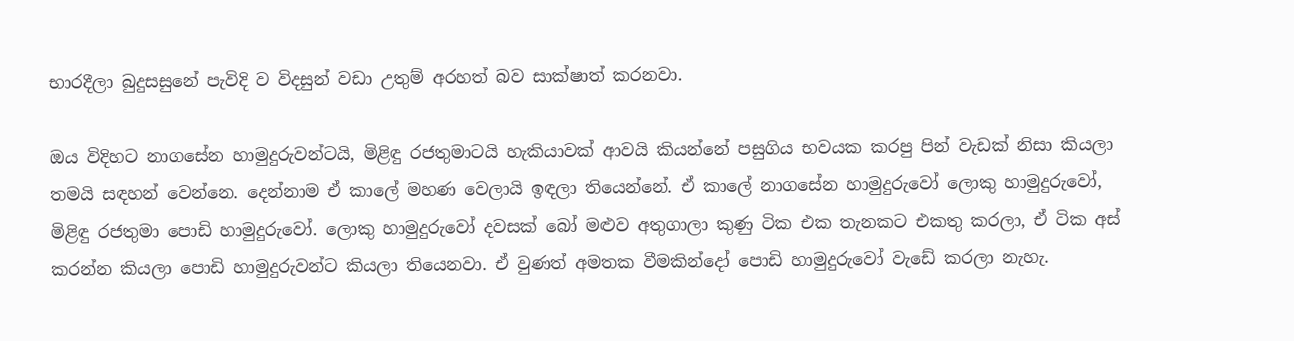භාරදීලා බුදුසසුනේ පැවිදි ව විදසුන් වඩා උතුම් අරහත් බව සාක්ෂාත් කරනවා.

ඔය විදිහට නාගසේන හාමුදුරුවන්ටයි, මිළිඳු රජතුමාටයි හැකියාවක් ආවයි කියන්නේ පසුගිය භවයක කරපු පින් වැඩක් නිසා කියලා තමයි සඳහන් වෙන්නෙ. දෙන්නාම ඒ කාලේ මහණ වෙලායි ඉඳලා තියෙන්නේ. ඒ කාලේ නාගසේන හාමුදුරුවෝ ලොකු හාමුදුරුවෝ, මිළිඳු රජතුමා පොඩි හාමුදුරුවෝ. ලොකු හාමුදුරුවෝ දවසක් බෝ මළුව අතුගාලා කුණු ටික එක තැනකට එකතු කරලා, ඒ ටික අස් කරන්න කියලා පොඩි හාමුදුරුවන්ට කියලා තියෙනවා. ඒ වුණත් අමතක වීමකින්දෝ පොඩි හාමුදුරුවෝ වැඩේ කරලා නැහැ.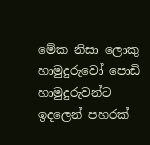මේක නිසා ලොකු හාමුදුරුවෝ පොඩි හාමුදුරුවන්ට ඉදලෙන් පහරක්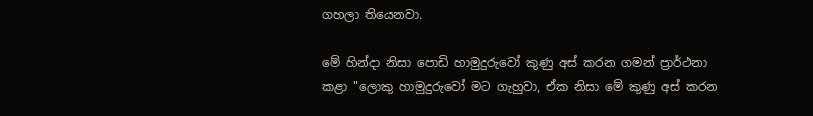ගහලා තියෙනවා.

මේ හින්දා නිසා පොඩි හාමුදුරුවෝ කුණු අස් කරන ගමන් ප්‍රාර්ථනා කළා "ලොකු හාමුදුරුවෝ මට ගැහුවා, ඒක නිසා මේ කුණු අස් කරන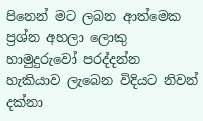පිනෙන් මට ලබන ආත්මෙක ප්‍රශ්න අහලා ලොකු හාමුදුරුවෝ පරද්දන්න හැකියාව ලැබෙන විදියට නිවන් දක්‌නා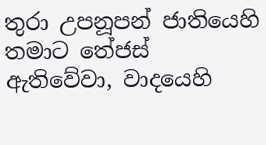තුරා උපනූපන් ජාතියෙහි තමාට තේජස්‌ ඇතිවේවා, වාදයෙහි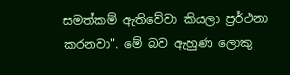සමත්කම් ඇතිවේවා කියලා ප්‍රර්ථනා කරනවා". මේ බව ඇහුණ ලොකු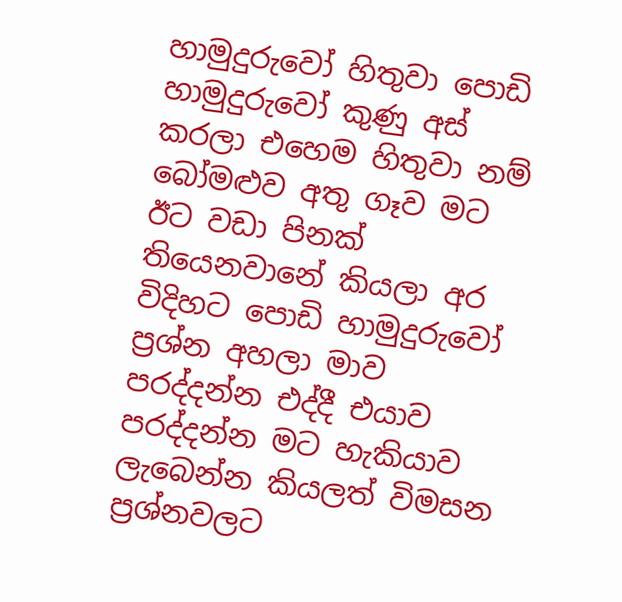හාමුදුරුවෝ හිතුවා පොඩි හාමුදුරුවෝ කුණු අස් කරලා එහෙම හිතුවා නම් බෝමළුව අතු ගෑව මට ඊට වඩා පිනක් තියෙනවානේ කියලා අර විදිහට පොඩි හාමුදුරුවෝ ප්‍රශ්න අහලා මාව පරද්දන්න එද්දී එයාව පරද්දන්න මට හැකියාව ලැබෙන්න කියලත් විමසන ප්‍රශ්නවලට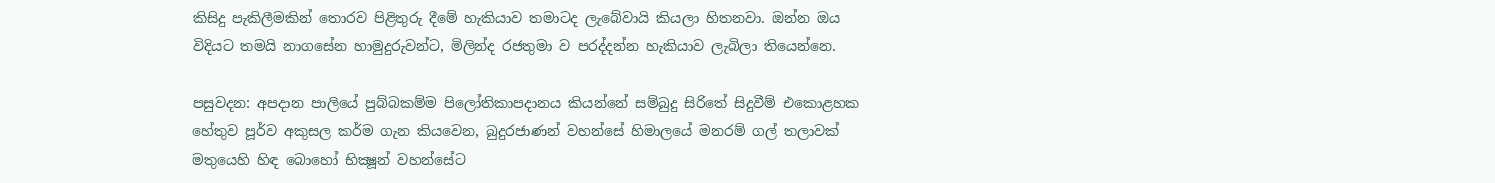කිසිදු පැකිලීමකින් තොරව පිළිතුරු දීමේ හැකියාව තමාටද ලැබේවායි කියලා හිතනවා. ඔන්න ඔය විදියට තමයි නාගසේන හාමුදුරුවන්ට, මිලින්ද රජතුමා ව පරද්දන්න හැකියාව ලැබිලා තියෙන්නෙ.

පසුවදන: අපදාන පාලියේ පුබ්බකම්ම පිලෝතිකාපදානය කියන්නේ සම්බුදු සිරිතේ සිදුවීම් එකොළහක හේතුව පූර්ව අකුසල කර්ම ගැන කියවෙන, බුදුරජාණන් වහන්සේ හිමාලයේ මනරම් ගල් තලාවක් මතුයෙහි හිඳ බොහෝ භික්‍ෂූන් වහන්සේට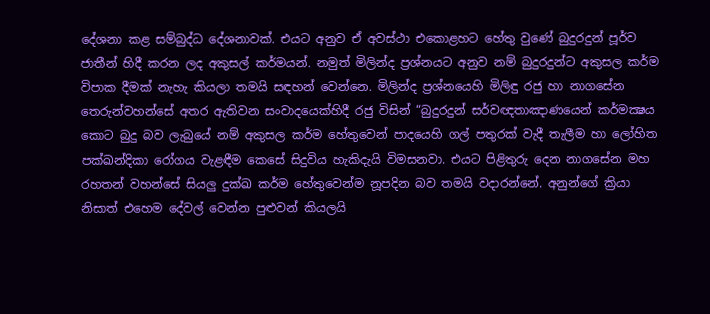දේශනා කළ සම්බුද්ධ දේශනාවක්. එයට අනුව ඒ අවස්ථා එකොළහට හේතු වුණේ බුදුරදුන් පූර්ව ජාතීන් හිදී කරන ලද අකුසල් කර්මයන්. නමුත් මිලින්ද ප්‍රශ්නයට අනුව නම් බුදුරදුන්ට අකුසල කර්ම විපාක දීමක් නැහැ කියලා තමයි සඳහන් වෙන්නෙ. මිලින්ද ප්‍රශ්නයෙහි මිලිඳු රජු හා නාගසේන තෙරුන්වහන්සේ අතර ඇතිවන සංවාදයෙක්හිදී රජු විසින් “බුදුරදුන් සර්වඥතාඤාණයෙන් කර්මක්‍ෂය කොට බුදු බව ලැබුයේ නම් අකුසල කර්ම හේතුවෙන් පාදයෙහි ගල් පතුරක් වැදී තැලීම හා ලෝහිත පක්ඛන්දිකා රෝගය වැළඳීම කෙසේ සිදුවිය හැකිදැයි විමසනවා. එයට පිළිතුරු දෙන නාගසේන මහ රහතන් වහන්සේ සියලු දුක්ඛ කර්ම හේතුවෙන්ම නූපදින බව තමයි වදාරන්නේ. අනුන්ගේ ක්‍රියා නිසාත් එහෙම දේවල් වෙන්න පුළුවන් කියලයි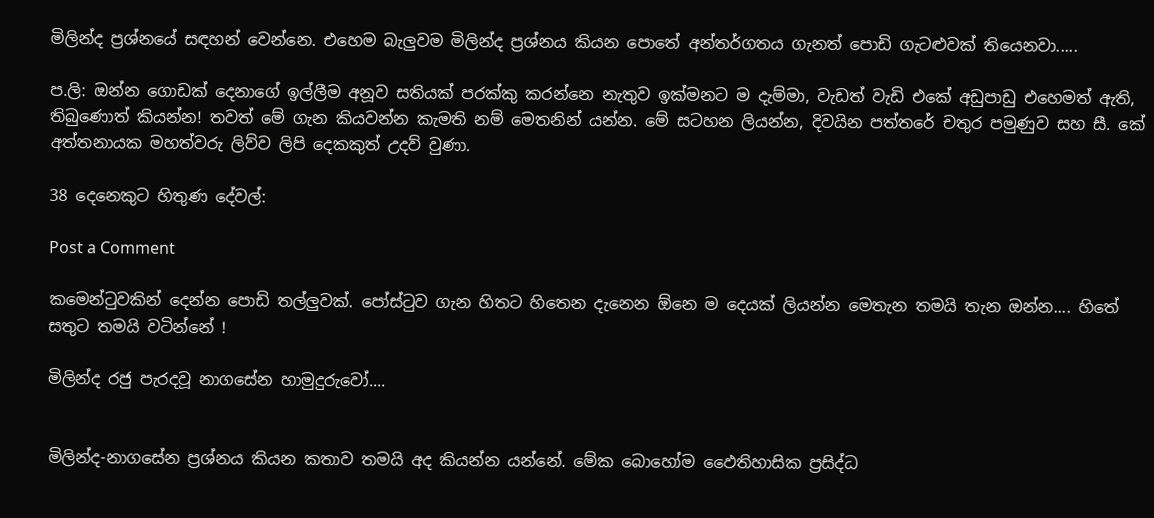මිලින්ද ප්‍රශ්නයේ සඳහන් වෙන්නෙ. එහෙම බැලුවම මිලින්ද ප්‍රශ්නය කියන පොතේ අන්තර්ගතය ගැනත් පොඩි ගැටළුවක් තියෙනවා.....

ප.ලි: ඔන්න ගොඩක් දෙනාගේ ඉල්ලීම අනූව සතියක් පරක්කු කරන්නෙ නැතුව ඉක්මනට ම දැම්මා, වැඩත් වැඩි එකේ අඩුපාඩු එහෙමත් ඇති, තිබුණොත් කියන්න! තවත් මේ ගැන කියවන්න කැමති නම් මෙතනින් යන්න. මේ සටහන ලියන්න, දිවයින පත්තරේ චතුර පමුණුව සහ සී. කේ අත්තනායක මහත්වරු ලිව්ව ලිපි දෙකකුත් උදව් වුණා.

38 දෙනෙකුට හිතුණ දේවල්:

Post a Comment

කමෙන්ටුවකින් දෙන්න පොඩි තල්ලුවක්. පෝස්ටුව ගැන හිතට හිතෙන දැනෙන ඕනෙ ම දෙයක් ලියන්න මෙතැන තමයි තැන ඔන්න.... හිතේ සතුට තමයි වටින්නේ !

මිලින්ද රජු පැරදවූ නාගසේන හාමුදුරුවෝ....


මිලින්ද-නාගසේන ප්‍රශ්නය කියන කතාව තමයි අද කියන්න යන්නේ. මේක බොහෝම ඵෛතිහාසික ප්‍රසිද්ධ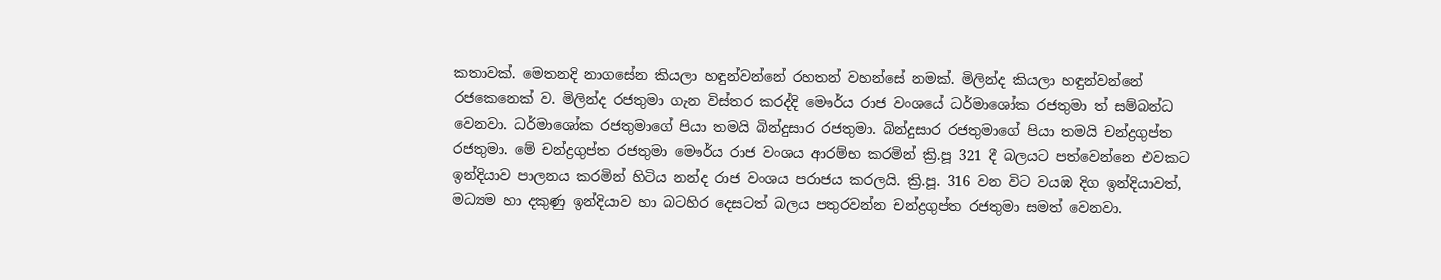කතාවක්. මෙතනදි නාගසේන කියලා හඳුන්වන්නේ රහතන් වහන්සේ නමක්. මිලින්ද කියලා හඳුන්වන්නේ රජකෙනෙක් ව. මිලින්ද රජතුමා ගැන විස්තර කරද්දි මෞර්ය රාජ වංශයේ ධර්මාශෝක රජතුමා ත් සම්බන්ධ වෙනවා. ධර්මාශෝක රජතුමාගේ පියා තමයි බින්දුසාර රජතුමා. බින්දුසාර රජතුමාගේ පියා තමයි චන්ද්‍රගුප්ත රජතුමා. මේ චන්ද්‍රගුප්ත රජතුමා මෞර්ය රාජ වංශය ආරම්භ කරමින් ක්‍රි.පූ 321 දී බලයට පත්වෙන්නෙ එවකට ඉන්දියාව පාලනය කරමින් හිටිය නන්ද රාජ වංශය පරාජය කරලයි. ක්‍රි.පූ. 316 වන විට වයඹ දිග ඉන්දියාවත්, මධ්‍යම හා දකුණු ඉන්දියාව හා බටහිර දෙසටත් බලය පතුරවන්න චන්ද්‍රගුප්ත රජතුමා සමත් වෙනවා.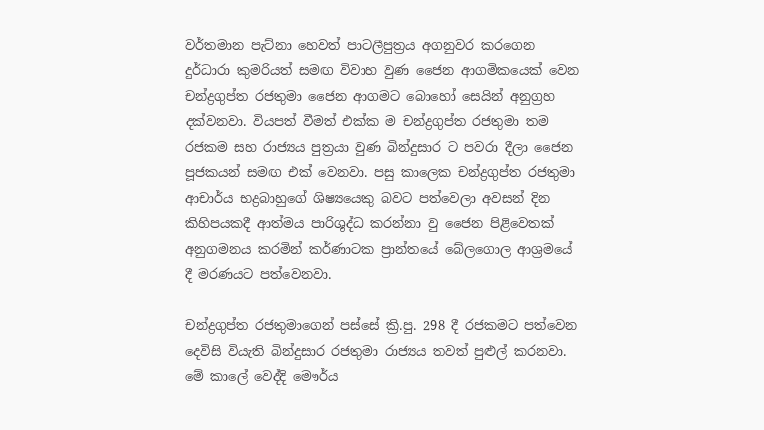වර්තමාන පැට්නා හෙවත් පාටලීපුත්‍රය අගනුවර කරගෙන දුර්ධාරා කුමරියත් සමඟ විවාහ වුණ ජෛන ආගමිකයෙක් වෙන චන්ද්‍රගුප්ත රජතුමා ජෛන ආගමට බොහෝ සෙයින් අනුග්‍රහ දක්වනවා. වියපත් වීමත් එක්ක ම චන්ද්‍රගුප්ත රජතුමා තම රජකම සහ රාජ්‍යය පුත්‍රයා වුණ බින්දුසාර ට පවරා දීලා ජෛන පූජකයන් සමඟ එක් වෙනවා. පසු කාලෙක චන්ද්‍රගුප්ත රජතුමා ආචාර්ය භද්‍රබාහුගේ ශිෂ්‍යයෙකු බවට පත්වෙලා අවසන් දින කිහිපයකදී ආත්මය පාරිශුද්ධ කරන්නා වු ජෛන පිළිවෙතක් අනුගමනය කරමින් කර්ණාටක ප්‍රාන්තයේ බේලගොල ආශ්‍රමයේ දී මරණයට පත්වෙනවා.

චන්ද්‍රගුප්ත රජතුමාගෙන් පස්සේ ක්‍රි.පු. 298 දී රජකමට පත්වෙන දෙවිසි වියැති බින්දුසාර රජතුමා රාජ්‍යය තවත් පුළුල් කරනවා. මේ කාලේ වෙද්දි මෞර්ය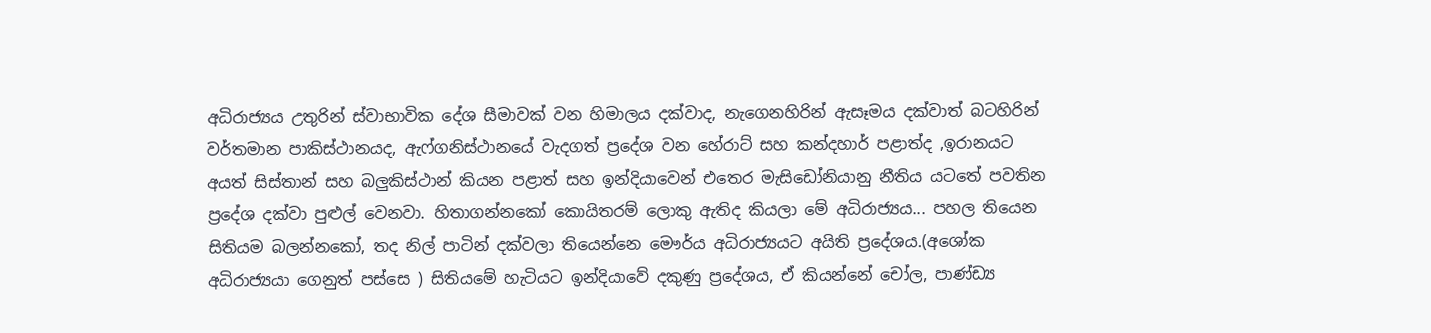අධිරාජ්‍යය උතුරින් ස්වාභාවික දේශ සීමාවක් වන හිමාලය දක්වාද, නැගෙනහිරින් ඇසෑමය දක්වාත් බටහිරින් වර්තමාන පාකිස්ථානයද, ඇෆ්ගනිස්ථානයේ වැදගත් ප්‍රදේශ වන හේරාට් සහ කන්දහාර් පළාත්ද ,ඉරානයට අයත් සිස්තාන් සහ බලුකිස්ථාන් කියන පළාත් සහ ඉන්දියාවෙන් එතෙර මැසිඩෝනියානු නීතිය යටතේ පවතින ප්‍රදේශ දක්වා පුළුල් වෙනවා. හිතාගන්නකෝ කොයිතරම් ලොකු ඇතිද කියලා මේ අධිරාජ්‍යය... පහල තියෙන සිතියම බලන්නකෝ, තද නිල් පාටින් දක්වලා තියෙන්නෙ මෞර්ය අධිරාජ්‍යයට අයිති ප්‍රදේශය.(අශෝක අධිරාජ්‍යයා ගෙනුත් පස්සෙ ) සිතියමේ හැටියට ඉන්දියාවේ දකුණු ප්‍රදේශය, ඒ කියන්නේ චෝල, පාණ්ඩ්‍ය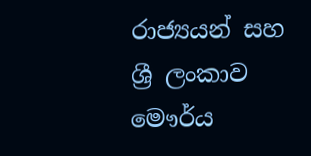රාජ්‍යයන් සහ ශ්‍රී ලංකාව මෞර්ය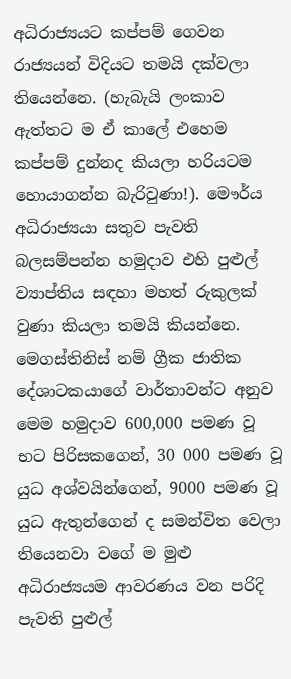අධිරාජ්‍යයට කප්පම් ගෙවන රාජ්‍යයන් විදියට තමයි දක්වලා තියෙන්නෙ. (හැබැයි ලංකාව ඇත්තට ම ඒ කාලේ එහෙම කප්පම් දුන්නද කියලා හරියටම හොයාගන්න බැරිවුණා!). මෞර්ය අධිරාජ්‍යයා සතුව පැවති බලසම්පන්න හමුදාව එහි පුළුල් ව්‍යාප්තිය සඳහා මහත් රුකුලක් වුණා කියලා තමයි කියන්නෙ. මෙගස්තිනිස් නම් ග්‍රීක ජාතික දේශාටකයාගේ වාර්තාවන්ට අනුව මෙම හමුදාව 600,000 පමණ වූ භට පිරිසකගෙන්, 30 000 පමණ වූ යුධ අශ්වයින්ගෙන්, 9000 පමණ වූ යුධ ඇතුන්ගෙන් ද සමන්විත වෙලා තියෙනවා වගේ ම මුළු අධිරාජ්‍යයම ආවරණය වන පරිදි පැවති පුළුල්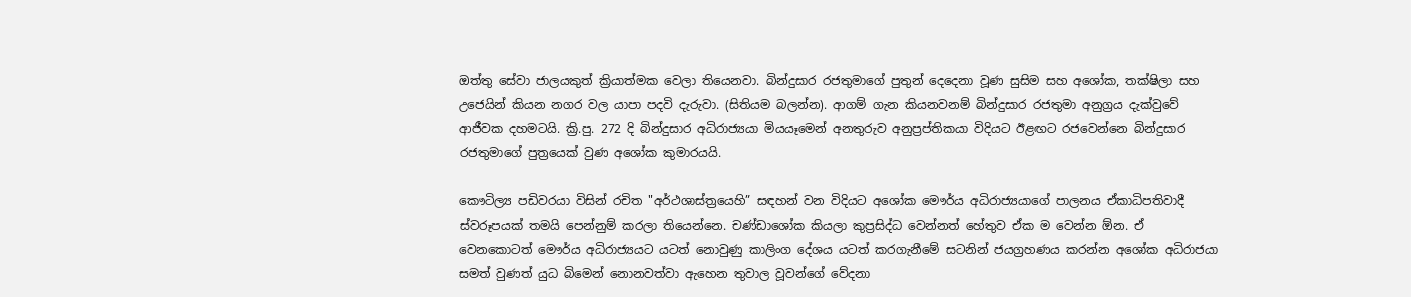ඔත්තු සේවා ජාලයකුත් ක්‍රියාත්මක වෙලා තියෙනවා. බින්දුසාර රජතුමාගේ පුතුන් දෙදෙනා වූණ සුසිම සහ අශෝක, තක්ෂිලා සහ උජෙයින් කියන නගර වල යාපා ‍පදවි දැරුවා. (සිතියම බලන්න). ආගම් ගැන කියනවනම් බින්දුසාර රජතුමා අනුග්‍රය දැක්වුවේ ආජීවක දහමටයි. ක්‍රි.පු. 272 දි බින්දුසාර අධිරාජ්‍යයා මියයෑමෙන් අනතුරුව අනුප්‍රප්තිකයා විදියට ඊළඟට රජවෙන්නෙ බින්දුසාර රජතුමාගේ පුත්‍රයෙක් වුණ අශෝක කුමාරයයි.

කෞටිල්‍ය පඩිවරයා විසින් රචිත "අර්ථශාස්ත්‍රයෙහි” සඳහන් වන විදියට අශෝක මෞර්ය අධිරාජ්‍යයාගේ පාලනය ඒකාධිපතිවාදී ස්වරූපයක් තමයි පෙන්නුම් කරලා තියෙන්නෙ. චණ්ඩාශෝක කියලා කුප්‍රසිද්ධ වෙන්නත් හේතුව ඒක ම වෙන්න ඕන. ඒ වෙනකොටත් මෞර්ය අධිරාජ්‍යයට යටත් නොවුණු කාලිංග දේශය යටත් කරගැනීමේ සටනින් ජයග්‍රහණය කරන්න අශෝක අධිරාජයා සමත් වුණත් යුධ බිමෙන් නොනවත්වා ඇහෙන තුවාල වූවන්ගේ වේදනා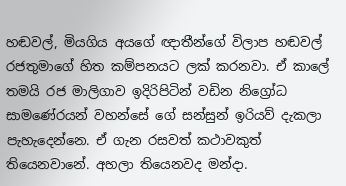හඬවල්, මියගිය අයගේ ඥාතීන්ගේ විලාප හඬවල් රජතුමාගේ හිත කම්පනයට ලක් කරනවා. ඒ කාලේ තමයි රජ මාලිගාව ඉදිරිපිටින් වඩින නිග්‍රෝධ සාමණේරයන් වහන්සේ ගේ සන්සුන් ඉරියව් දැකලා පැහැදෙන්නෙ. ඒ ගැන රසවත් කථාවකුත් තියෙනවානේ. අහලා තියෙනවද මන්දා.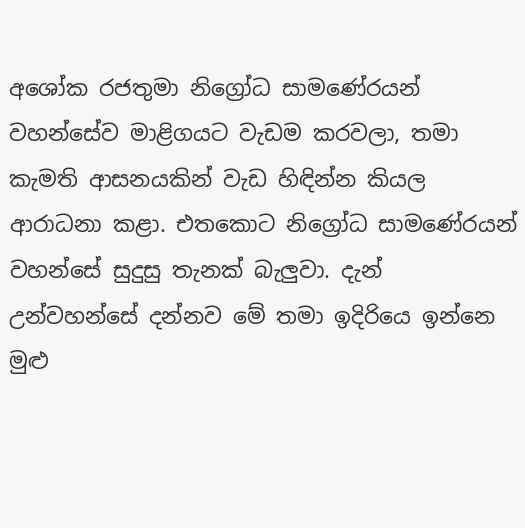අශෝක රජතුමා නිග්‍රෝධ සාමණේරයන් වහන්සේව මාළිගයට වැඩම කරවලා, තමා කැමති ආසනයකින් වැඩ හිඳින්න කියල ආරාධනා කළා. එතකොට නිග්‍රෝධ සාමණේරයන් වහන්සේ සුදුසු තැනක් බැලුවා. දැන් උන්වහන්සේ දන්නව මේ තමා ඉදිරියෙ ඉන්නෙ මුළු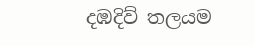දඹදිව් තලයම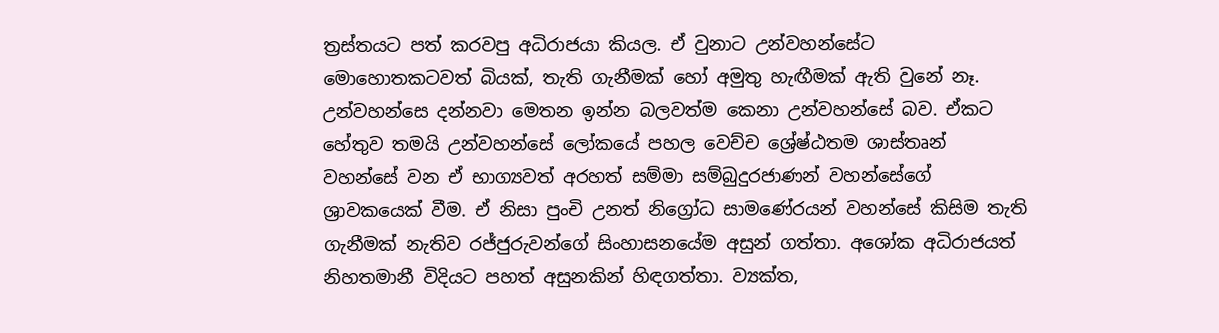ත්‍රස්තයට පත් කරවපු අධිරාජයා කියල. ඒ වුනාට උන්වහන්සේට මොහොතකටවත් බියක්, තැති ගැනීමක් හෝ අමුතු හැඟීමක් ඇති වුනේ නෑ. උන්වහන්සෙ දන්නවා මෙතන ඉන්න බලවත්ම කෙනා උන්වහන්සේ බව. ඒකට හේතුව තමයි උන්වහන්සේ ලෝකයේ පහල වෙච්ච ශ්‍රේෂ්ඨතම ශාස්තෘන් වහන්සේ වන ඒ භාග්‍යවත් අරහත් සම්මා සම්බුදුරජාණන් වහන්සේගේ ශ්‍රාවකයෙක් වීම. ඒ නිසා පුංචි උනත් නිග්‍රෝධ සාමණේරයන් වහන්සේ කිසිම තැති ගැනීමක් නැතිව රජ්ජුරුවන්ගේ සිංහාසනයේම අසුන් ගත්තා. අශෝක අධිරාජයත් නිහතමානී විදියට පහත් අසුනකින් හිඳගත්තා. ව්‍යක්ත,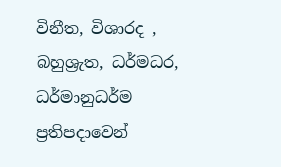විනීත, විශාරද , බහුශ්‍රැත, ධර්මධර, ධර්මානුධර්ම ප්‍රතිපදාවෙන්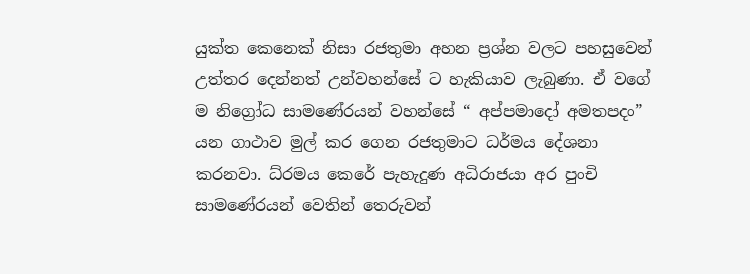යුක්ත කෙනෙක් නිසා රජතුමා අහන ප්‍රශ්න වලට පහසුවෙන් උත්තර දෙන්නත් උන්වහන්සේ ට හැකියාව ලැබුණා. ඒ වගේ ම නිග්‍රෝධ සාමණේරයන් වහන්සේ “ අප්පමාදෝ අමතපදං” යන ගාථාව මුල් කර ගෙන රජතුමාට ධර්මය දේශනා කරනවා. ධ්රමය කෙරේ පැහැදුණ අධිරාජයා අර පුංචි සාමණේරයන් වෙතින් තෙරුවන්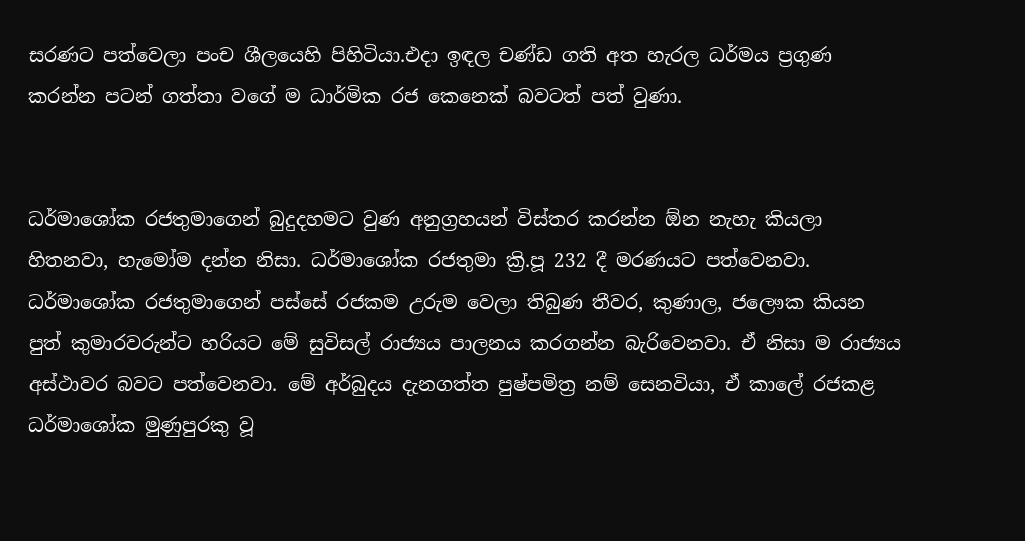සරණට පත්වෙලා පංච ශීලයෙහි පිහිටියා.එදා ඉඳල චණ්ඩ ගති අත හැරල ධර්මය ප්‍රගුණ කරන්න පටන් ගත්තා වගේ ම ධාර්මික රජ කෙනෙක් බවටත් පත් වුණා.


ධර්මාශෝක රජතුමාගෙන් බුදුදහමට වුණ අනුග්‍රහයන් විස්තර කරන්න ඕන නැහැ කියලා හිතනවා, හැමෝම දන්න නිසා. ධර්මාශෝක රජතුමා ක්‍රි.පූ 232 දී මරණයට පත්වෙනවා. ධර්මාශෝක රජතුමාගෙන් පස්සේ රජකම උරුම වෙලා තිබුණ තීවර, කුණාල, ජලෞක කියන පුත් කුමාරවරුන්ට හරියට මේ සුවිසල් රාජ්‍යය පාලනය කරගන්න බැරිවෙනවා. ඒ නිසා ම රාජ්‍යය අස්ථාවර බවට පත්වෙනවා. මේ අර්බුදය දැනගත්ත පුෂ්පමිත්‍ර නම් සෙනවියා, ඒ කාලේ රජකළ ධර්මාශෝක මුණුපුරකු වූ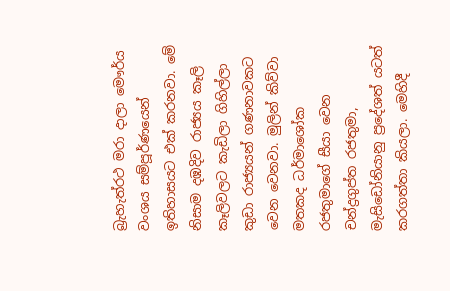බ්‍රැහැත්රථ මරා දාලා මෞර්ය වංශය සම්පූර්ණයෙන් ඉතිහාසයට එක්‌ කරනවා. මේ නිසාම දඹදිව රාජ්‍යය කෑලි කෑලිවලට කැඩිලා ගිහිල්ලා කුඩා රාජ්‍යයන් ගණනාවකට වෙන වෙනවා. මුලින් කිව්වා මතකද ධර්මාශෝක රජතුමාගේ සීයා වෙන චන්ද්‍රගුප්ත රජතුමා, මැසිඩෝනියානු ප්‍රදේශත් යටත් කරගත්තා කියලා. මෙහිදී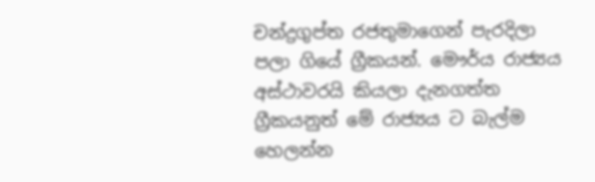චන්ද්‍රගුප්ත රජතුමාගෙන් පැරදිලා පලා ගියේ ග්‍රීකයන්. මෞර්ය රාජ්‍යය අස්ථාවරයි කියලා දැනගත්ත ග්‍රීකයනුත් මේ රාජ්‍යය ට බැල්ම හෙලන්න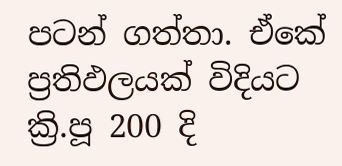පටන් ගත්තා. ඒකේ ප්‍රතිඵලයක් විදියට ක්‍රි.පූ 200 දි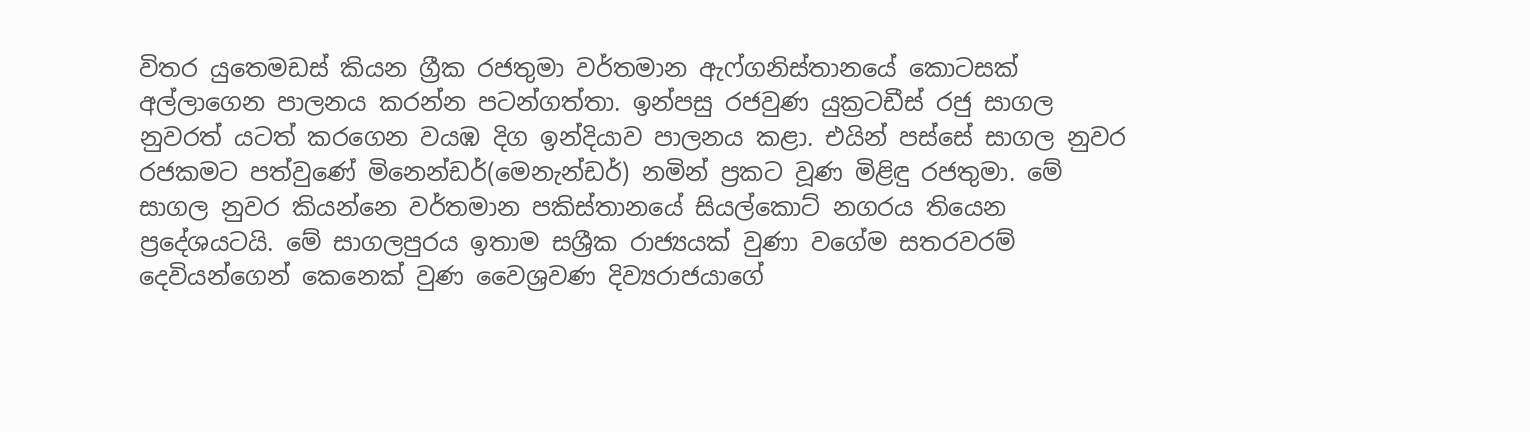විතර යුතෙමඩස්‌ කියන ග්‍රීක රජතුමා වර්තමාන ඇෆ්ගනිස්‌තානයේ කොටසක්‌ අල්ලාගෙන පාලනය කරන්න පටන්ගත්තා. ඉන්පසු රජවුණ යුක්‍රටඩීස්‌ රජු සාගල නුවරත් යටත් කරගෙන වයඹ දිග ඉන්දියාව පාලනය කළා. එයින් පස්සේ සාගල නුවර රජකමට පත්වුණේ මිනෙන්ඩර්(මෙනැන්ඩර්) නමින් ප්‍රකට වූණ මිළිඳු රජතුමා. මේ සාගල නුවර කියන්නෙ වර්තමාන පකිස්‌තානයේ සියල්කොට්‌ නගරය තියෙන ප්‍රදේශයටයි. මේ සාගලපුරය ඉතාම සශ්‍රීක රාජ්‍යයක්‌ වුණා වගේම සතරවරම් දෙවියන්ගෙන් කෙනෙක් වුණ වෛශ්‍රවණ දිව්‍යරාජයාගේ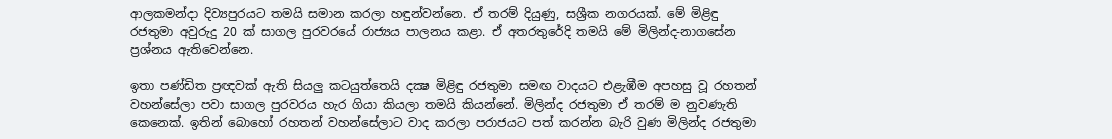ආලකමන්දා දිව්‍යපුරයට තමයි සමාන කරලා හඳුන්වන්නෙ. ඒ තරම් දියුණු, සශ්‍රීක නගරයක්. මේ මිළිඳු රජතුමා අවුරුදු 20 ක්‌ සාගල පුරවරයේ රාජ්‍යය පාලනය කළා. ඒ අතරතුරේදි තමයි මේ මිලින්ද-නාගසේන ප්‍රශ්නය ඇතිවෙන්නෙ.

ඉතා පණ්‌ඩිත ප්‍රඥවක්‌ ඇති සියලු කටයුත්තෙයි දක්‍ෂ මිළිඳු රජතුමා සමඟ වාදයට එළැඹීම අපහසු වූ රහතන් වහන්සේලා පවා සාගල පුරවරය හැර ගියා කියලා තමයි කියන්නේ. මිලින්ද රජතුමා ඒ තරම් ම නුවණැති කෙනෙක්. ඉතින් බොහෝ රහතන් වහන්සේලාට වාද කරලා පරාජයට පත් කරන්න බැරි වුණ මිලින්ද රජතුමා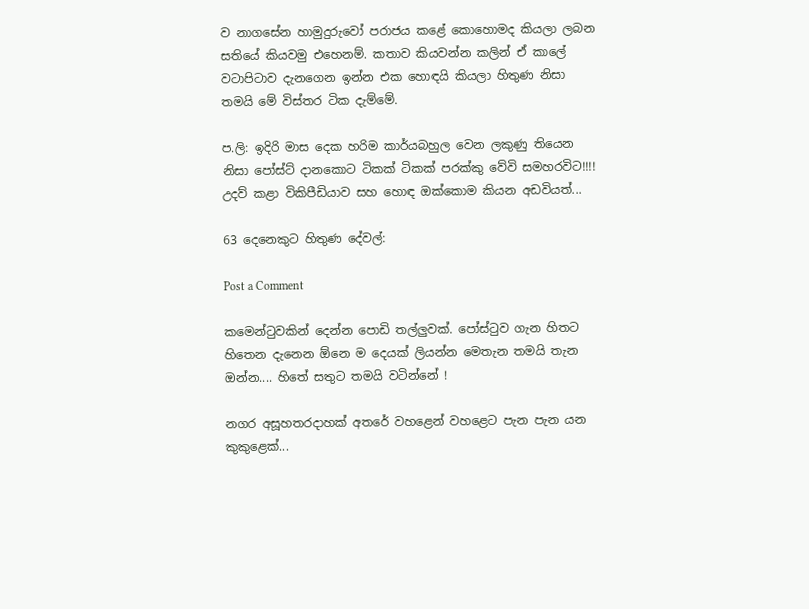ව නාගසේන හාමුදුරුවෝ පරාජය කළේ කොහොමද කියලා ලබන සතියේ කියවමු එහෙනම්. කතාව කියවන්න කලින් ඒ කාලේ වටාපිටාව දැනගෙන ඉන්න එක හොඳයි කියලා හිතුණ නිසා තමයි මේ විස්තර ටික දැම්මේ.

ප.ලි: ඉදිරි මාස දෙක හරිම කාර්යබහුල වෙන ලකුණු තියෙන නිසා පෝස්ට් දානකොට ටිකක් ටිකක් පරක්කු වේවි සමහරවිට!!!! උදව් කළා විකිපීඩියාව සහ හොඳ ඔක්කොම කියන අඩවියත්...

63 දෙනෙකුට හිතුණ දේවල්:

Post a Comment

කමෙන්ටුවකින් දෙන්න පොඩි තල්ලුවක්. පෝස්ටුව ගැන හිතට හිතෙන දැනෙන ඕනෙ ම දෙයක් ලියන්න මෙතැන තමයි තැන ඔන්න.... හිතේ සතුට තමයි වටින්නේ !

නගර අසූහතරදාහක් අතරේ වහළෙන් වහළෙට පැන පැන යන කුකුළෙක්...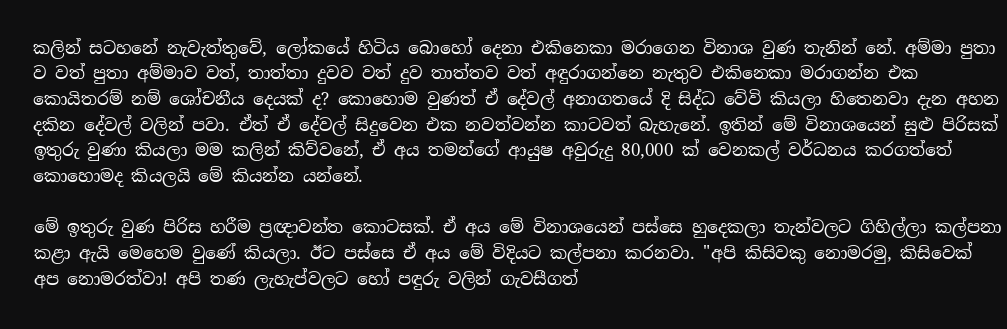කලින් සටහනේ නැවැත්තුවේ, ලෝකයේ හිටිය බොහෝ දෙනා එකිනෙකා මරාගෙන විනාශ වුණ තැනින් නේ. අම්මා පුතා ව වත් පුතා අම්මාව වත්, තාත්තා දුවව වත් දුව තාත්තව වත් අඳුරාගන්නෙ නැතුව එකිනෙකා මරාගන්න එක කොයිතරම් නම් ශෝචනීය දෙයක් ද? කොහොම වුණත් ඒ දේවල් අනාගතයේ දි සිද්ධ වේවි කියලා හිතෙනවා දැන අහන දකින දේවල් වලින් පවා. ඒත් ඒ දේවල් සිදුවෙන එක නවත්වන්න කාටවත් බැහැනේ. ඉතින් මේ විනාශයෙන් සුළු පිරිසක් ඉතුරු වුණා කියලා මම කලින් කිව්වනේ, ඒ අය තමන්ගේ ආයුෂ අවුරුදු 80,000 ක් වෙනකල් වර්ධනය කරගත්තේ කොහොමද කියලයි මේ කියන්න යන්නේ.

මේ ඉතුරු වුණ පිරිස හරීම ප්‍රඥාවන්ත කොටසක්. ඒ අය මේ විනාශයෙන් පස්සෙ හුදෙකලා තැන්වලට ගිහිල්ලා කල්පනා කළා ඇයි මෙහෙම වුණේ කියලා. ඊට පස්සෙ ඒ අය මේ විදියට කල්පනා කරනවා. "අපි කිසිවකු නොමරමු, කිසිවෙක් අප නොමරත්වා! අපි තණ ලැහැප්වලට හෝ පඳුරු වලින් ගැවසීගත්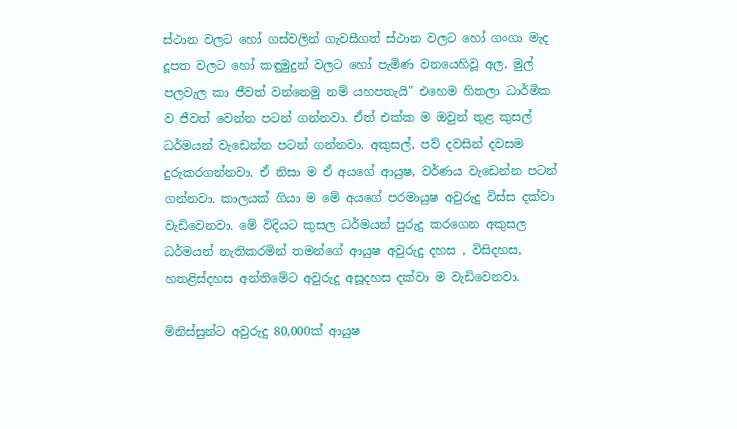ස්ථාන වලට හෝ ගස්වලින් ගැවසීගත් ස්ථාන වලට හෝ ගංගා මැද දූපත වලට හෝ කඳුමුදුන් වලට හෝ පැමිණ වනයෙහිවූ අල, මුල් පලවැල කා ජීවත් වන්නෙමු නම් යහපතැයි" එහෙම හිතලා ධාර්මික ව ජීවත් වෙන්න පටන් ගන්නවා. ඒත් එක්ක ම ඔවුන් තුළ කුසල් ධර්මයන් වැඩෙන්න පටන් ගන්නවා. අකුසල්, පව් දවසින් දවසම දුරුකරගන්නවා. ඒ නිසා ම ඒ අයගේ ආයුෂ, වර්ණය වැඩෙන්න පටන් ගන්නවා. කාලයක් ගියා ම මේ අයගේ පරමායුෂ අවුරුදු විස්ස දක්වා වැඩිවෙනවා. මේ විදියට කුසල ධර්මයන් පුරුදු කරගෙන අකුසල ධර්මයන් නැතිකරමින් තමන්ගේ ආයුෂ අවුරුදු දහස , විසිදහස, හතළිස්දහස අන්තිමේට අවුරුදු අසූදහස දක්වා ම වැඩිවෙනවා.

මිනිස්සුන්ට අවුරුදු 80,000ක් ආයුෂ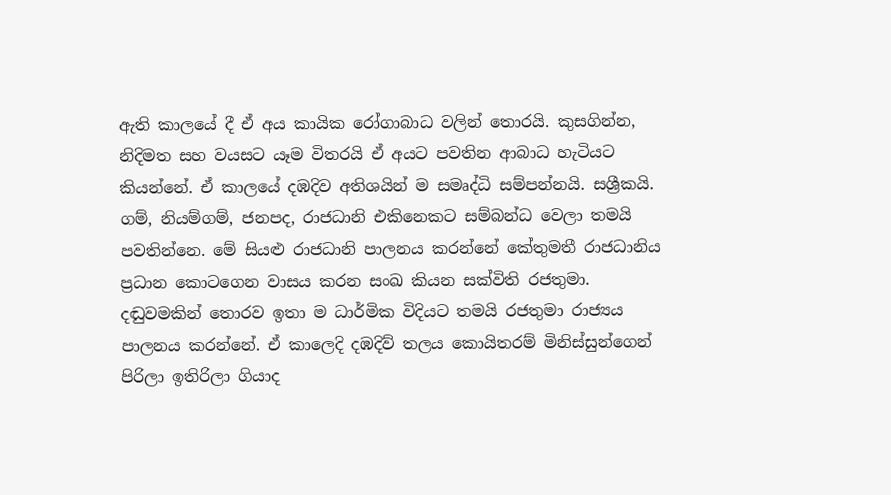ඇති කාලයේ දී ඒ අය කායික රෝගාබාධ වලින් තොරයි. කුසගින්න, නිදිමත සහ වයසට යෑම විතරයි ඒ අයට පවතින ආබාධ හැටියට කියන්නේ. ඒ කාලයේ දඹදිව අතිශයින් ම සමෘද්ධි සම්පන්නයි. සශ්‍රීකයි. ගම්, නියම්ගම්, ජනපද, රාජධානි එකිනෙකට සම්බන්ධ වෙලා තමයි පවතින්නෙ. මේ සියළු රාජධානි පාලනය කරන්නේ කේතුමතී රාජධානිය ප්‍රධාන කොටගෙන වාසය කරන සංඛ කියන සක්විති රජතුමා. දඬුවමකින් තොරව ඉතා ම ධාර්මික විදියට තමයි රජතුමා රාජ්‍යය පාලනය කරන්නේ. ඒ කාලෙදි දඹදිව් තලය කොයිතරම් මිනිස්සුන්ගෙන් පිරිලා ඉතිරිලා ගියාද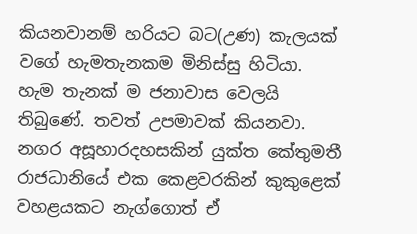කියනවානම් හරියට බට(උණ) කැලයක් වගේ හැමතැනකම මිනිස්සු හිටියා. හැම තැනක් ම ජනාවාස වෙලයි තිබුණේ. තවත් උපමාවක් කියනවා. නගර අසූහාරදහසකින් යුක්ත කේතුමතී රාජධානියේ එක කෙළවරකින් කුකුළෙක් වහළයකට නැග්ගොත් ඒ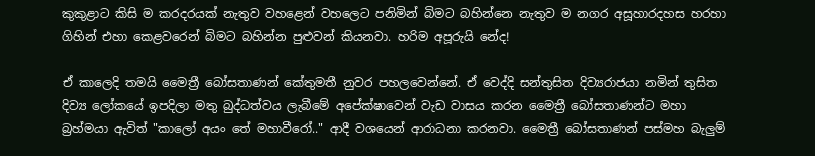කුකුළාට කිසි ම කරදරයක් නැතුව වහළෙන් වහලෙට පනිමින් බිමට බහින්නෙ නැතුව ම නගර අසූහාරදහස හරහා ගිහින් එහා කෙළවරෙන් බිමට බහින්න පුළුවන් කියනවා. හරිම අපූරුයි නේද!

ඒ කාලෙදි තමයි මෛත්‍රී බෝසතාණන් කේතුමතී නුවර පහලවෙන්නේ. ඒ වෙද්දි සන්තුසිත දිව්‍යරාජයා නමින් තුසිත දිව්‍ය ලෝකයේ ඉපදිලා මතු බුද්ධත්වය ලැබීමේ අපේක්ෂාවෙන් වැඩ වාසය කරන මෛත්‍රී බෝසතාණන්ට මහා බ්‍රහ්මයා ඇවිත් "කාලෝ අයං තේ මහාවීරෝ.." ආදී වශයෙන් ආරාධනා කරනවා. මෛත්‍රී බෝසතාණන් පස්මහ බැලුම්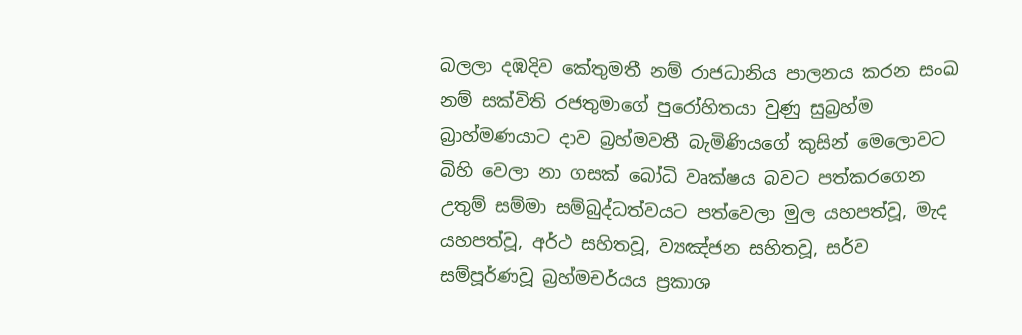බලලා දඹදිව කේතුමතී නම් රාජධානිය පාලනය කරන සංඛ නම් සක්විති රජතුමාගේ පුරෝහිතයා වුණු සුබ්‍රහ්ම බ්‍රාහ්මණයාට දාව බ්‍රහ්මවතී බැමිණියගේ කුසින් මෙලොවට බිහි වෙලා නා ගසක් බෝධි වෘක්ෂය බවට පත්කරගෙන උතුම් සම්මා සම්බුද්ධත්වයට පත්වෙලා මුල යහපත්වූ, මැද යහපත්වූ, අර්ථ සහිතවූ, ව්‍යඤ්ජන සහිතවූ, සර්ව සම්පූර්ණවූ බ්‍රහ්මචර්යය ප්‍රකාශ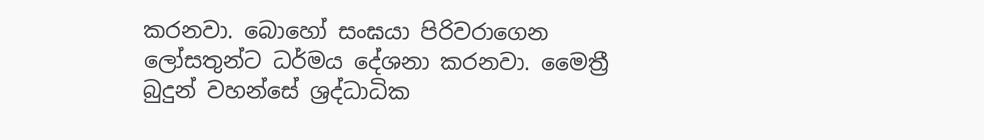කරනවා. බොහෝ සංඝයා පිරිවරාගෙන ලෝසතුන්ට ධර්මය දේශනා කරනවා. මෛත්‍රී බුදුන් වහන්සේ ශ්‍රද්ධාධික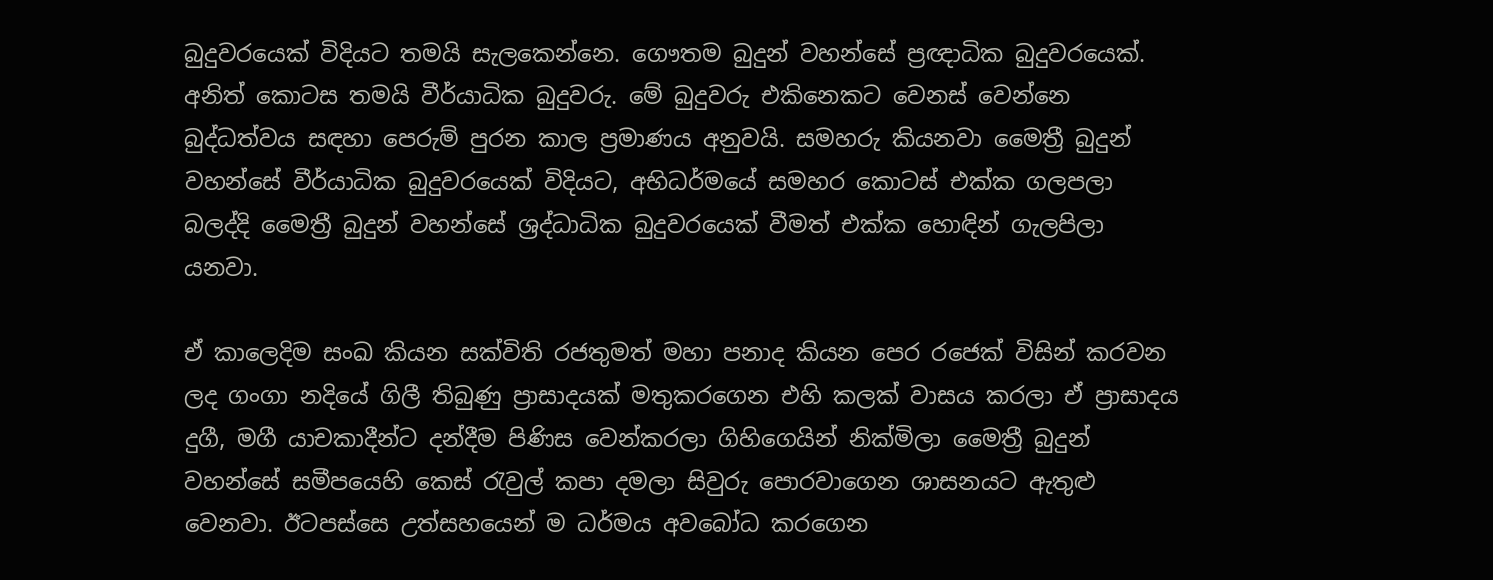බුදුවරයෙක් විදියට තමයි සැලකෙන්නෙ. ගෞතම බුදුන් වහන්සේ ප්‍රඥාධික බුදුවරයෙක්. අනිත් කොටස තමයි වීර්යාධික බුදුවරු. මේ බුදුවරු එකිනෙකට වෙනස් වෙන්නෙ බුද්ධත්වය සඳහා පෙරුම් පුරන කාල ප්‍රමාණය අනුවයි. සමහරු කියනවා මෛත්‍රී බුදුන් වහන්සේ වීර්යාධික බුදුවරයෙක් විදියට, අභිධර්මයේ සමහර කොටස් එක්ක ගලපලා බලද්දි මෛත්‍රී බුදුන් වහන්සේ ශ්‍රද්ධාධික බුදුවරයෙක් වීමත් එක්ක හොඳින් ගැලපිලා යනවා.

ඒ කාලෙදිම සංඛ කියන සක්විති රජතුමත් මහා පනාද කියන පෙර රජෙක් විසින් කරවන ලද ගංගා නදියේ ගිලී තිබුණු ප්‍රාසාදයක් මතුකරගෙන එහි කලක් වාසය කරලා ඒ ප්‍රාසාදය දුගී, මගී යාචකාදීන්ට දන්දීම පිණිස වෙන්කරලා ගිහිගෙයින් නික්මිලා මෛත්‍රී බුදුන් වහන්සේ සමීපයෙහි කෙස් රැවුල් කපා දමලා සිවුරු පොරවාගෙන ශාසනයට ඇතුළු වෙනවා. ඊටපස්සෙ උත්සහයෙන් ම ධර්මය අවබෝධ කරගෙන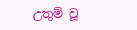උතුම් වූ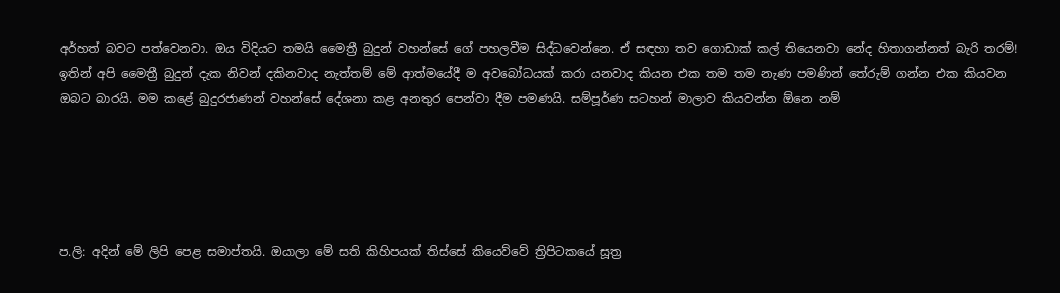අර්හත් බවට පත්වෙනවා. ඔය විදියට තමයි මෛත්‍රී බුදුන් වහන්සේ ගේ පහලවීම සිද්ධවෙන්නෙ. ඒ සඳහා තව ගොඩාක් කල් තියෙනවා නේද හිතාගන්නත් බැරි තරම්! ඉතින් අපි මෛත්‍රී බුදුන් දැක නිවන් දකිනවාද නැත්තම් මේ ආත්මයේදී ම අවබෝධයක් කරා යනවාද කියන එක තම තම නැණ පමණින් තේරුම් ගන්න එක කියවන ඔබට බාරයි. මම කළේ බුදුරජාණන් වහන්සේ දේශනා කළ අනතුර පෙන්වා දීම පමණයි. සම්පූර්ණ සටහන් මාලාව කියවන්න ඕනෙ නම්





ප.ලි: අදින් මේ ලිපි පෙළ සමාප්තයි. ඔයාලා මේ සති කිහිපයක් තිස්සේ කියෙව්වේ ත්‍රිපිටකයේ සූත්‍ර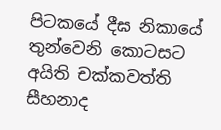පිටකයේ දීඝ නිකායේ තුන්වෙනි කොටසට අයිති චක්කවත්ති සීහනාද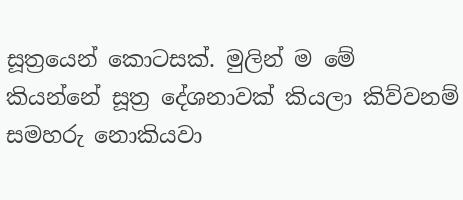සූත්‍රයෙන් කොටසක්. මුලින් ම මේ කියන්නේ සූත්‍ර දේශනාවක් කියලා කිව්වනම් සමහරු නොකියවා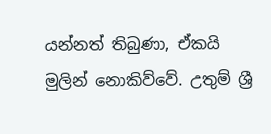යන්නත් තිබුණා, ඒකයි මුලින් නොකිව්වේ. උතුම් ශ්‍රී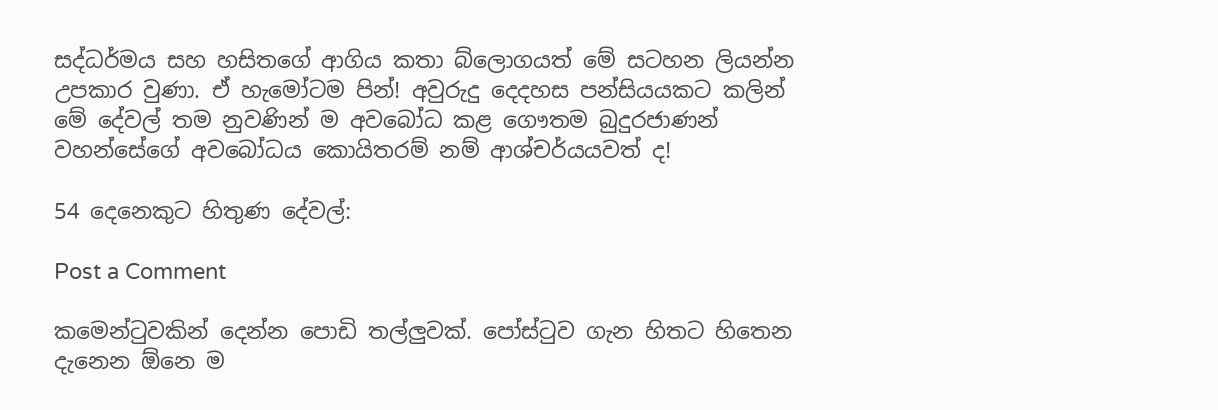සද්ධර්මය සහ හසිතගේ ආගිය කතා බ්ලොගයත් මේ සටහන ලියන්න උපකාර වුණා. ඒ හැමෝටම පින්! අවුරුදු දෙදහස පන්සියයකට කලින් මේ දේවල් තම නුවණින් ම අවබෝධ කළ ගෞතම බුදුරජාණන් වහන්සේගේ අවබෝධය කොයිතරම් නම් ආශ්චර්යයවත් ද!

54 දෙනෙකුට හිතුණ දේවල්:

Post a Comment

කමෙන්ටුවකින් දෙන්න පොඩි තල්ලුවක්. පෝස්ටුව ගැන හිතට හිතෙන දැනෙන ඕනෙ ම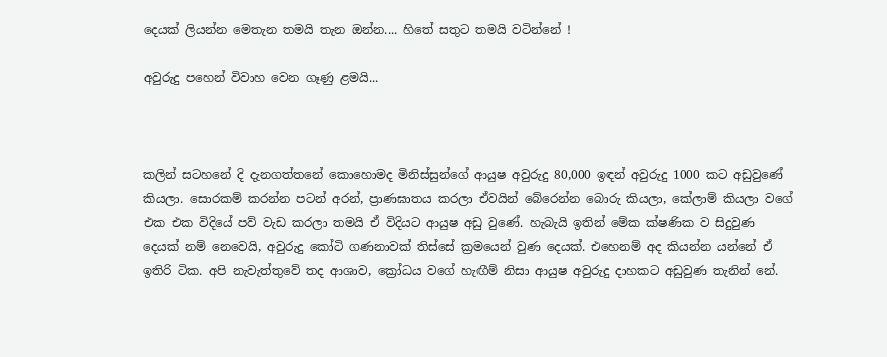දෙයක් ලියන්න මෙතැන තමයි තැන ඔන්න.... හිතේ සතුට තමයි වටින්නේ !

අවුරුදු පහෙන් විවාහ වෙන ගෑණු ළමයි...



කලින් සටහනේ දි දැනගත්තනේ කොහොමද මිනිස්සුන්ගේ ආයුෂ අවුරුදු 80,000 ඉඳන් අවුරුදු 1000 කට අඩුවුණේ කියලා. සොරකම් කරන්න පටන් අරන්, ප්‍රාණඝාතය කරලා ඒවයින් බේරෙන්න බොරු කියලා, කේලාම් කියලා වගේ එක එක විදියේ පව් වැඩ කරලා තමයි ඒ විදියට ආයුෂ අඩු වුණේ. හැබැයි ඉතින් මේක ක්ෂණික ව සිදුවුණ දෙයක් නම් නෙවෙයි, අවුරුදු කෝටි ගණනාවක් තිස්සේ ක්‍රමයෙන් වුණ දෙයක්. එහෙනම් අද කියන්න යන්නේ ඒ ඉතිරි ටික. අපි නැවැත්තුවේ තද ආශාව, ක්‍රෝධය වගේ හැඟීම් නිසා ආයුෂ අවුරුදු දාහකට අඩුවුණ තැනින් නේ.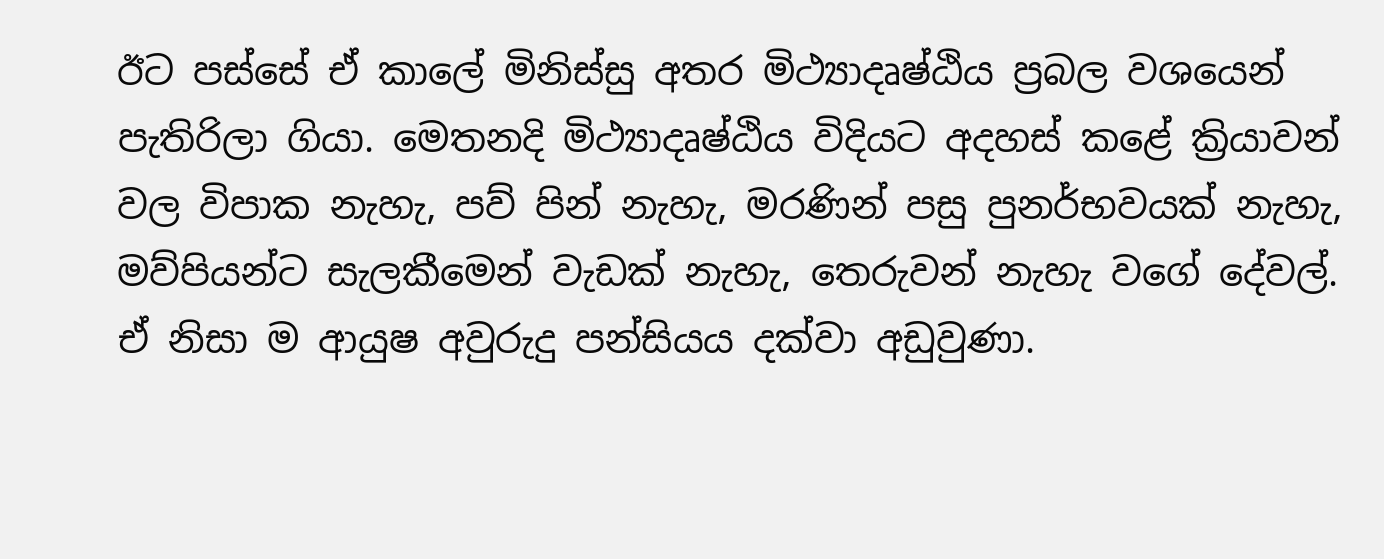ඊට පස්සේ ඒ කාලේ මිනිස්සු අතර මිථ්‍යාදෘෂ්ඨිය ප්‍රබල වශයෙන් පැතිරිලා ගියා. මෙතනදි මිථ්‍යාදෘෂ්ඨිය විදියට අදහස් කළේ ක්‍රියාවන් වල විපාක නැහැ, පව් පින් නැහැ, මරණින් පසු පුනර්භවයක් නැහැ, මව්පියන්ට සැලකීමෙන් වැඩක් නැහැ, තෙරුවන් නැහැ වගේ දේවල්. ඒ නිසා ම ආයුෂ අවුරුදු පන්සියය දක්වා අඩුවුණා.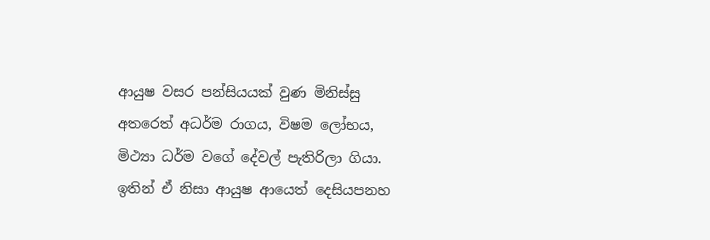ආයුෂ වසර පන්සියයක් වුණ මිනිස්සු අතරෙත් අධර්ම රාගය, විෂම ලෝභය, මිථ්‍යා ධර්ම වගේ දේවල් පැතිරිලා ගියා. ඉතින් ඒ නිසා ආයුෂ ආයෙත් දෙසියපනහ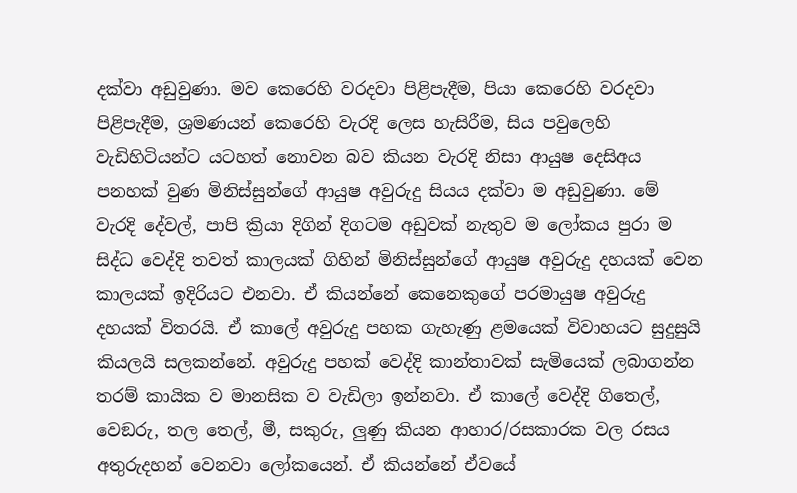දක්වා අඩුවුණා. මව කෙරෙහි වරදවා පිළිපැදීම, පියා කෙරෙහි වරදවා පිළිපැදීම, ශ්‍රමණයන් කෙරෙහි වැරදි ලෙස හැසිරීම, සිය පවුලෙහි වැඩිහිටියන්ට යටහත් නොවන බව කියන වැරදි නිසා ආයුෂ දෙසිඅය පනහක් වුණ මිනිස්සුන්ගේ ආයුෂ අවුරුදු සියය දක්වා ම අඩුවුණා. මේ වැරදි දේවල්, පාපි ක්‍රියා දිගින් දිගටම අඩුවක් නැතුව ම ලෝකය පුරා ම සිද්ධ වෙද්දි තවත් කාලයක් ගිහින් මිනිස්සුන්ගේ ආයුෂ අවුරුදු දහයක් වෙන කාලයක් ඉදිරියට එනවා. ඒ කියන්නේ කෙනෙකුගේ පරමායුෂ අවුරුදු දහයක් විතරයි. ඒ කාලේ අවුරුදු පහක ගැහැණු ළමයෙක් විවාහයට සුදුසුයි කියලයි සලකන්නේ. අවුරුදු පහක් වෙද්දි කාන්තාවක් සැමියෙක් ලබාගන්න තරම් කායික ව මානසික ව වැඩිලා ඉන්නවා. ඒ කාලේ වෙද්දි ගිතෙල්, වෙඞරු, තල තෙල්, මී, සකුරු, ලුණු කියන ආහාර/රසකාරක වල රසය අතුරුදහන් වෙනවා ලෝකයෙන්. ඒ කියන්නේ ඒවයේ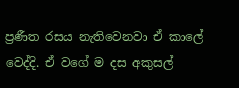ප්‍රණීත රසය නැතිවෙනවා ඒ කාලේ වෙද්දි. ඒ වගේ ම දස අකුසල්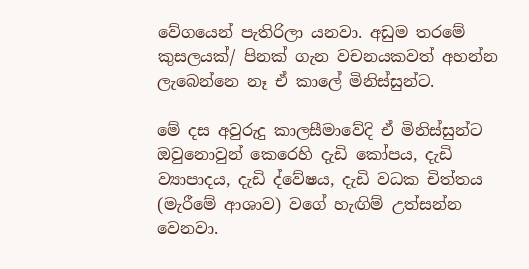වේගයෙන් පැතිරිලා යනවා. අඩුම තරමේ කුසලයක්/ පිනක් ගැන වචනයකවත් අහන්න ලැබෙන්නෙ නෑ ඒ කාලේ මිනිස්සුන්ට.

මේ දස අවුරුදු කාලසීමාවේදි ඒ මිනිස්සුන්ට ඔවුනොවුන් කෙරෙහි දැඩි කෝපය, දැඩි ව්‍යාපාදය, දැඩි ද්වේෂය, දැඩි වධක චිත්තය (මැරීමේ ආශාව) වගේ හැඟිම් උත්සන්න වෙනවා.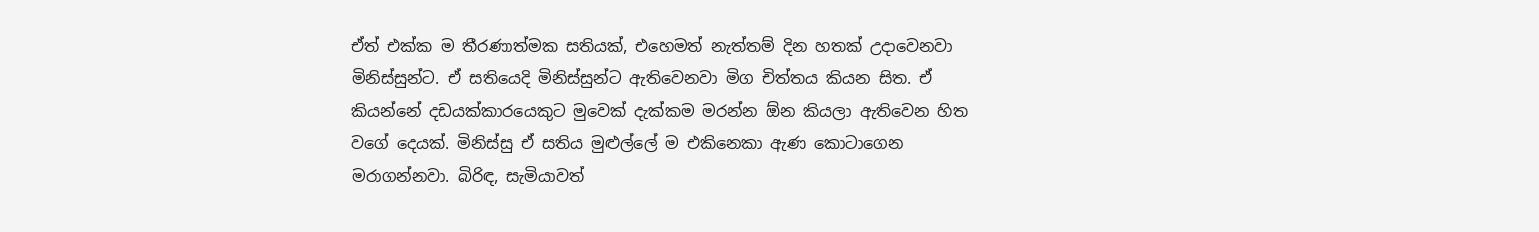ඒත් එක්ක ම තීරණාත්මක සතියක්, එහෙමත් නැත්තම් දින හතක් උදාවෙනවා මිනිස්සුන්ට. ඒ සතියෙදි මිනිස්සුන්ට ඇතිවෙනවා මිග චිත්තය කියන සිත. ඒ කියන්නේ දඩයක්කාරයෙකුට මුවෙක් දැක්කම මරන්න ඕන කියලා ඇතිවෙන හිත වගේ දෙයක්. මිනිස්සු ඒ සතිය මුළුල්ලේ ම එකිනෙකා ඇණ කොටාගෙන මරාගන්නවා. බිරිඳ, සැමියාවත්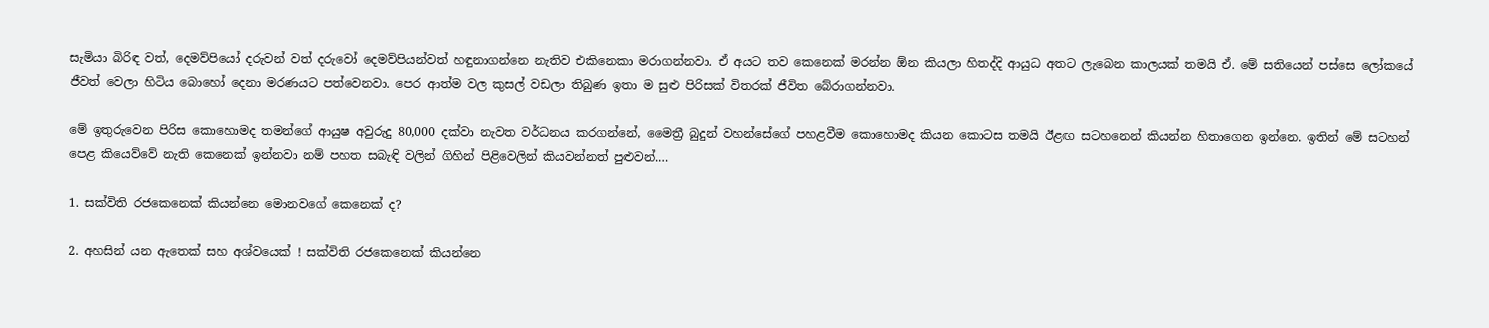සැමියා බිරිඳ වත්, දෙමව්පියෝ දරුවන් වත් දරුවෝ දෙමව්පියන්වත් හඳුනාගන්නෙ නැතිව එකිනෙකා මරාගන්නවා. ඒ අයට තව කෙනෙක් මරන්න ඕන කියලා හිතද්දි ආයුධ අතට ලැබෙන කාලයක් තමයි ඒ. මේ සතියෙන් පස්සෙ ලෝකයේ ජීවත් වෙලා හිටිය බොහෝ දෙනා මරණයට පත්වෙනවා. පෙර ආත්ම වල කුසල් වඩලා තිබුණ ඉතා ම සුළු පිරිසක් විතරක් ජීවිත බේරාගන්නවා.

මේ ඉතුරුවෙන පිරිස කොහොමද තමන්ගේ ආයුෂ අවුරුදු 80,000 දක්වා නැවත වර්ධනය කරගන්නේ, මෛත්‍රී බුදුන් වහන්සේගේ පහළවීම කොහොමද කියන කොටස තමයි ඊළඟ සටහනෙන් කියන්න හිතාගෙන ඉන්නෙ. ඉතින් මේ සටහන් පෙළ කියෙව්වේ නැති කෙනෙක් ඉන්නවා නම් පහත සබැඳි වලින් ගිහින් පිළිවෙලින් කියවන්නත් පුළුවන්.…

1. සක්විති රජකෙනෙක් කියන්නෙ මොනවගේ කෙනෙක් ද?

2. අහසින් යන ඇතෙක් සහ අශ්වයෙක් ! සක්විති රජකෙනෙක් කියන්නෙ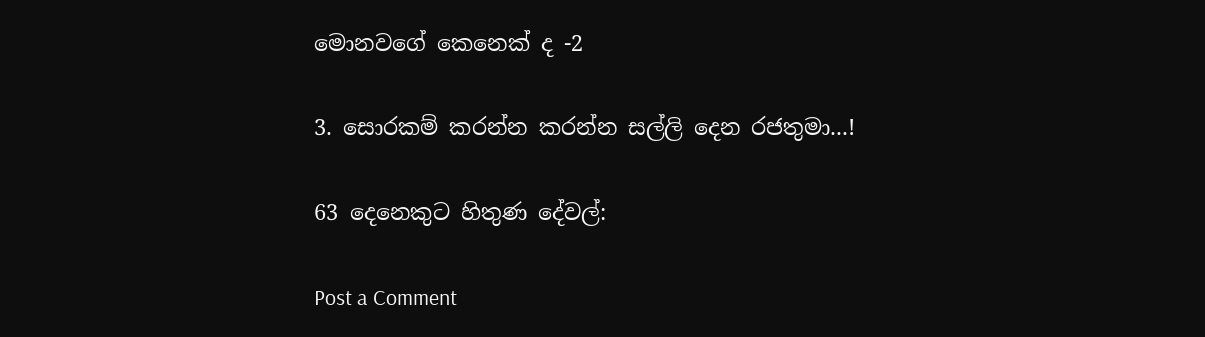මොනවගේ කෙනෙක් ද -2

3. සොරකම් කරන්න කරන්න සල්ලි දෙන රජතුමා...!

63 දෙනෙකුට හිතුණ දේවල්:

Post a Comment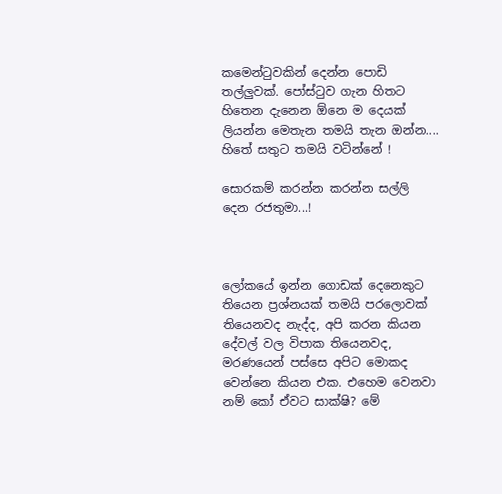කමෙන්ටුවකින් දෙන්න පොඩි තල්ලුවක්. පෝස්ටුව ගැන හිතට හිතෙන දැනෙන ඕනෙ ම දෙයක් ලියන්න මෙතැන තමයි තැන ඔන්න.... හිතේ සතුට තමයි වටින්නේ !

සොරකම් කරන්න කරන්න සල්ලි දෙන රජතුමා...!



ලෝකයේ ඉන්න ගොඩක් දෙනෙකුට තියෙන ප්‍රශ්නයක් තමයි පරලොවක් තියෙනවද නැද්ද, අපි කරන කියන දේවල් වල විපාක තියෙනවද, මරණයෙන් පස්සෙ අපිට මොකද වෙන්නෙ කියන එක. එහෙම වෙනවා නම් කෝ ඒවට සාක්ෂි? මේ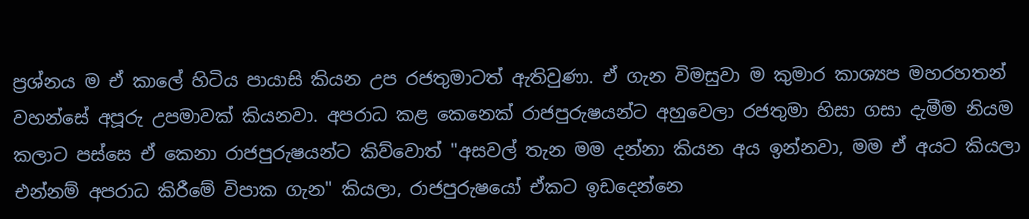ප්‍රශ්නය ම ඒ කාලේ හිටිය පායාසි කියන උප රජතුමාටත් ඇතිවුණා. ඒ ගැන විමසුවා ම කුමාර කාශ්‍යප මහරහතන් වහන්සේ අපූරු උපමාවක් කියනවා. අපරාධ කළ කෙනෙක් රාජපුරුෂයන්ට අහුවෙලා රජතුමා හිසා ගසා දැමීම නියම කලාට පස්සෙ ඒ කෙනා රාජපුරුෂයන්ට කිව්වොත් "අසවල් තැන මම දන්නා කියන අය ඉන්නවා, මම ඒ අයට කියලා එන්නම් අපරාධ කිරීමේ විපාක ගැන" කියලා, රාජපුරුෂයෝ ඒකට ඉඩදෙන්නෙ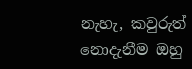නැහැ, කවුරුත් නොදැනීම ඔහු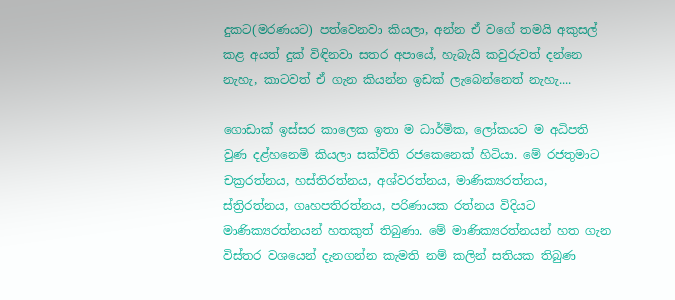දුකට(මරණයට) පත්වෙනවා කියලා, අන්න ඒ වගේ තමයි අකුසල් කළ අයත් දුක් විඳිනවා සතර අපායේ, හැබැයි කවුරුවත් දන්නෙ නැහැ, කාටවත් ඒ ගැන කියන්න ඉඩක් ලැබෙන්නෙත් නැහැ....

ගොඩාක් ඉස්සර කාලෙක ඉතා ම ධාර්මික, ලෝකයට ම අධිපති වුණ දළ්හනෙමි කියලා සක්විති රජකෙනෙක් හිටියා. මේ රජතුමාට චක්‍රරත්නය, හස්තිරත්නය, අශ්වරත්නය, මාණික්‍යරත්නය, ස්ත්‍රිරත්නය, ගෘහපතිරත්නය, පරිණායක රත්නය විදියට මාණික්‍යරත්නයන් හතකුත් තිබුණා. මේ මාණික්‍යරත්නයන් හත ගැන විස්තර වශයෙන් දැනගන්න කැමති නම් කලින් සතියක තිබුණ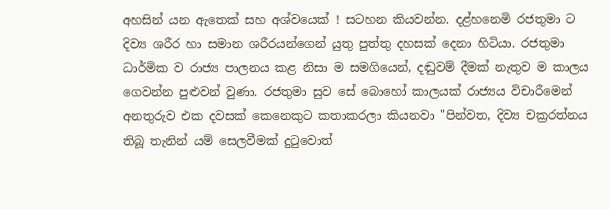අහසින් යන ඇතෙක් සහ අශ්වයෙක් ! සටහන කියවන්න. දළ්හනෙමි රජතුමා ට දිව්‍ය ශරීර හා සමාන ශරීරයන්ගෙන් යුතු පුත්තු දහසක් දෙනා හිටියා. රජතුමා ධාර්මික ව රාජ්‍ය පාලනය කළ නිසා ම සමගියෙන්, දඬුවම් දීමක් නැතුව ම කාලය ගෙවන්න පුළුවන් වුණා. රජතුමා සුව සේ බොහෝ කාලයක් රාජ්‍යය විචාරීමෙන් අනතුරුව එක දවසක් කෙනෙකුට කතාකරලා කියනවා "පින්වත, දිව්‍ය චක්‍රරත්නය තිබූ තැනින් යම් සෙලවීමක් දුටුවොත්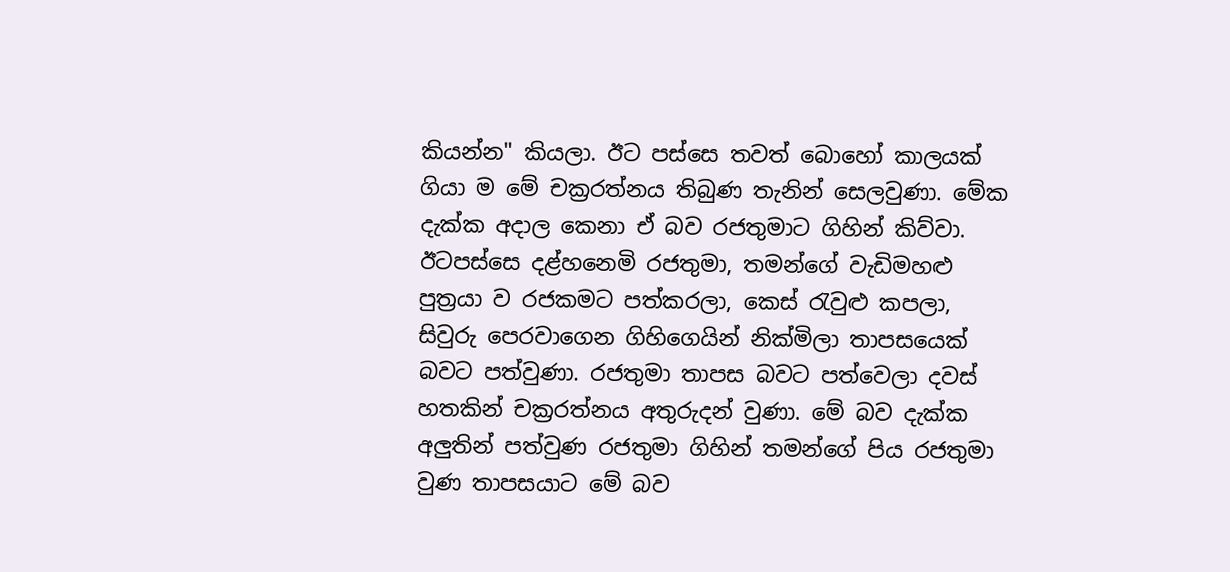කියන්න" කියලා. ඊට පස්සෙ තවත් බොහෝ කාලයක් ගියා ම මේ චක්‍රරත්නය තිබුණ තැනින් සෙලවුණා. මේක දැක්ක අදාල කෙනා ඒ බව රජතුමාට ගිහින් කිව්වා. ඊටපස්සෙ දළ්හනෙමි රජතුමා, තමන්ගේ වැඩිමහළු පුත්‍රයා ව රජකමට පත්කරලා, කෙස් රැවුළු කපලා, සිවුරු පෙරවාගෙන ගිහිගෙයින් නික්මිලා තාපසයෙක් බවට පත්වුණා. රජතුමා තාපස බවට පත්වෙලා දවස් හතකින් චක්‍රරත්නය අතුරුදන් වුණා. මේ බව දැක්ක අලුතින් පත්වුණ රජතුමා ගිහින් තමන්ගේ පිය රජතුමා වුණ තාපසයාට මේ බව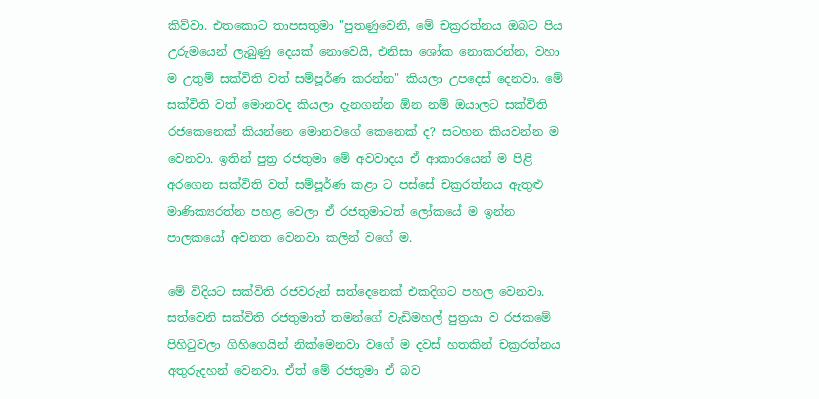කිව්වා. එතකොට තාපසතුමා "පුතණුවෙනි, මේ චක්‍රරත්නය ඔබට පිය උරුමයෙන් ලැබුණු දෙයක් නොවෙයි, එනිසා ශෝක නොකරන්න, වහා ම උතුම් සක්විති වත් සම්පූර්ණ කරන්න" කියලා උපදෙස් දෙනවා. මේ සක්විති වත් මොනවද කියලා දැනගන්න ඕන නම් ඔයාලට සක්විති රජකෙනෙක් කියන්නෙ මොනවගේ කෙනෙක් ද? සටහන කියවන්න ම වෙනවා. ඉතින් පුත්‍ර රජතුමා මේ අවවාදය ඒ ආකාරයෙන් ම පිළි අරගෙන සක්විති වත් සම්පූර්ණ කළා ට පස්සේ චක්‍රරත්නය ඇතුළු මාණික්‍යරත්න පහළ වෙලා ඒ රජතුමාටත් ලෝකයේ ම ඉන්න පාලකයෝ අවනත වෙනවා කලින් වගේ ම.

මේ විදියට සක්විති රජවරුන් සත්දෙනෙක් එකදිගට පහල වෙනවා. සත්වෙනි සක්විති රජතුමාත් තමන්ගේ වැඩිමහල් පුත්‍රයා ව රජකමේ පිහිටුවලා ගිහිගෙයින් නික්මෙනවා වගේ ම දවස් හතකින් චක්‍රරත්නය අතුරුදහන් වෙනවා. ඒත් මේ රජතුමා ඒ බව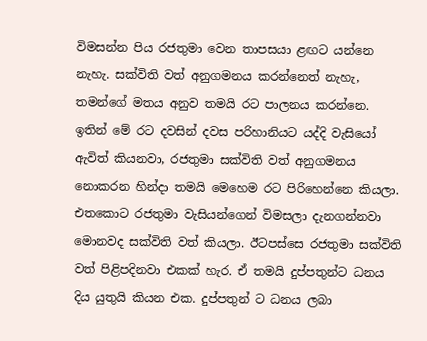විමසන්න පිය රජතුමා වෙන තාපසයා ළඟට යන්නෙ නැහැ. සක්විති වත් අනුගමනය කරන්නෙත් නැහැ, තමන්ගේ මතය අනුව තමයි රට පාලනය කරන්නෙ. ඉතින් මේ රට දවසින් දවස පරිහානියට යද්දි වැසියෝ ඇවිත් කියනවා, රජතුමා සක්විති වත් අනුගමනය නොකරන හින්දා තමයි මෙහෙම රට පිරිහෙන්නෙ කියලා. එතකොට රජතුමා වැසියන්ගෙන් විමසලා දැනගන්නවා මොනවද සක්විති වත් කියලා. ඊටපස්සෙ රජතුමා සක්විති වත් පිළිපදිනවා එකක් හැර. ඒ තමයි දුප්පතුන්ට ධනය දිය යුතුයි කියන එක. දුප්පතුන් ට ධනය ලබා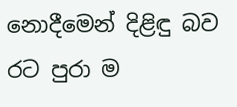නොදීමෙන් දිළිඳු බව රට පුරා ම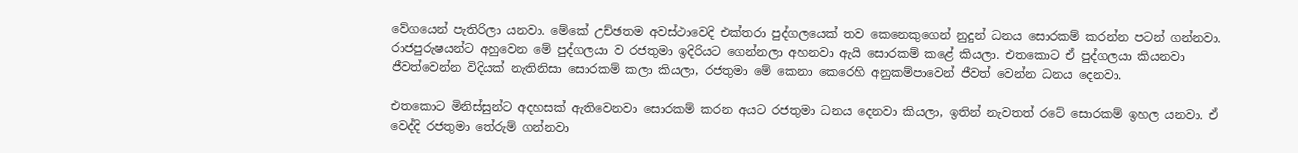වේගයෙන් පැතිරිලා යනවා. මේකේ උච්ඡතම අවස්ථාවෙදි එක්තරා පුද්ගලයෙක් තව කෙනෙකුගෙන් නුදුන් ධනය සොරකම් කරන්න පටන් ගන්නවා. රාජපුරුෂයන්ට අහුවෙන මේ පුද්ගලයා ව රජතුමා ඉදිරියට ගෙන්නලා අහනවා ඇයි සොරකම් කළේ කියලා. එතකොට ඒ පුද්ගලයා කියනවා ජීවත්වෙන්න විදියක් නැතිනිසා සොරකම් කලා කියලා, රජතුමා මේ කෙනා කෙරෙහි අනුකම්පාවෙන් ජීවත් වෙන්න ධනය දෙනවා.

එතකොට මිනිස්සුන්ට අදහසක් ඇතිවෙනවා සොරකම් කරන අයට රජතුමා ධනය දෙනවා කියලා, ඉතින් නැවතත් රටේ සොරකම් ඉහල යනවා. ඒ වෙද්දි රජතුමා තේරුම් ගන්නවා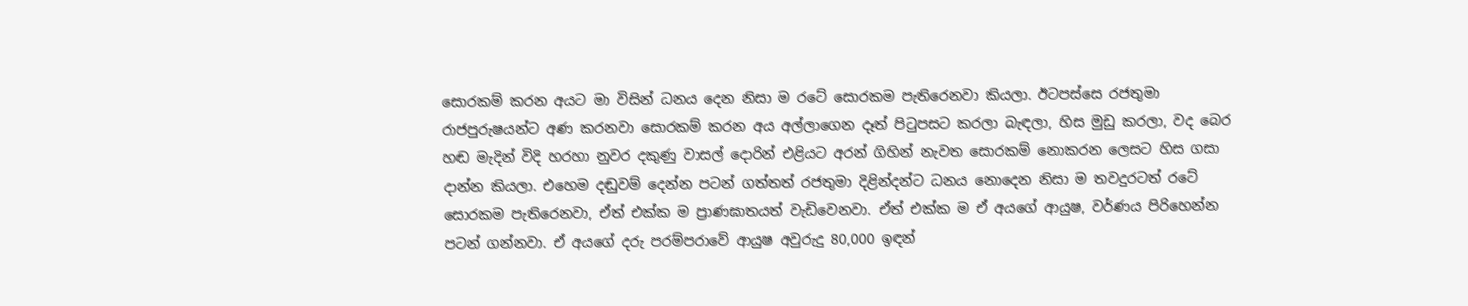සොරකම් කරන අයට මා විසින් ධනය දෙන නිසා ම රටේ සොරකම පැතිරෙනවා කියලා. ඊටපස්සෙ රජතුමා රාජපුරුෂයන්ට අණ කරනවා සොරකම් කරන අය අල්ලාගෙන දෑත් පිටුපසට කරලා බැඳලා, හිස මුඩු කරලා, වද බෙර හඬ මැදින් විදි හරහා නුවර දකුණු වාසල් දොරින් එළියට අරන් ගිහින් නැවත සොරකම් නොකරන ලෙසට හිස ගසා දාන්න කියලා. එහෙම දඬුවම් දෙන්න පටන් ගත්තත් රජතුමා දිළින්දන්ට ධනය නොදෙන නිසා ම තවදුරටත් රටේ සොරකම පැතිරෙනවා, ඒත් එක්ක ම ප්‍රාණඝාතයත් වැඩිවෙනවා. ඒත් එක්ක ම ඒ අයගේ ආයුෂ, වර්ණය පිරිහෙන්න පටන් ගන්නවා. ඒ අයගේ දරු පරම්පරාවේ ආයුෂ අවුරුදු 80,000 ඉඳන්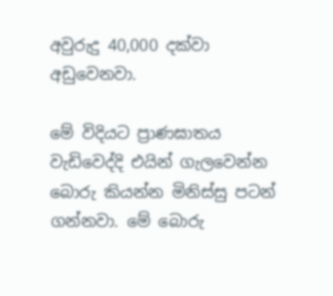අවුරුදු 40,000 දක්වා අඩුවෙනවා.

මේ විදියට ප්‍රාණඝාතය වැඩිවෙද්දි එයින් ගැලවෙන්න බොරු කියන්න මිනිස්සු පටන් ගන්නවා. මේ බොරු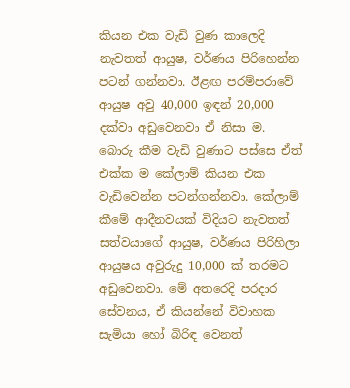කියන එක වැඩි වුණ කාලෙදි නැවතත් ආයුෂ, වර්ණය පිරිහෙන්න පටන් ගන්නවා. ඊළඟ පරම්පරාවේ ආයුෂ අවු 40,000 ඉඳන් 20,000 දක්වා අඩුවෙනවා ඒ නිසා ම. බොරු කීම වැඩි වුණාට පස්සෙ ඒත් එක්ක ම කේලාම් කියන එක වැඩිවෙන්න පටන්ගන්නවා. කේලාම් කීමේ ආදීනවයක් විදියට නැවතත් සත්වයාගේ ආයුෂ, වර්ණය පිරිහිලා ආයුෂය අවුරුදු 10,000 ක් තරමට අඩුවෙනවා. මේ අතරෙදි පරදාර සේවනය, ඒ කියන්නේ විවාහක සැමියා හෝ බිරිඳ වෙනත්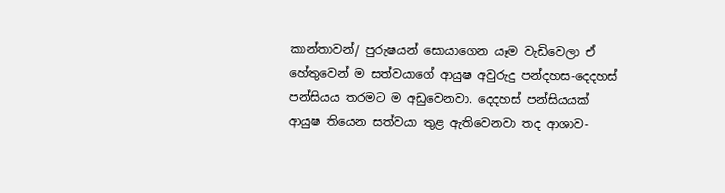කාන්තාවන්/ පුරුෂයන් සොයාගෙන යෑම වැඩිවෙලා ඒ හේතුවෙන් ම සත්වයාගේ ආයුෂ අවුරුදු පන්දහස-දෙදහස් පන්සියය තරමට ම අඩුවෙනවා. දෙදහස් පන්සියයක් ආයුෂ තියෙන සත්වයා තුළ ඇතිවෙනවා තද ආශාව-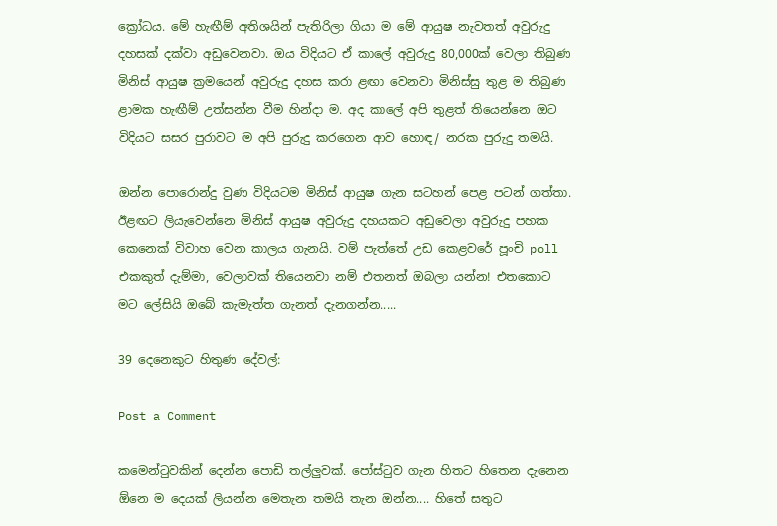ක්‍රෝධය. මේ හැඟීම් අතිශයින් පැතිරිලා ගියා ම මේ ආයුෂ නැවතත් අවුරුදු දහසක් දක්වා අඩුවෙනවා. ඔය විදියට ඒ කාලේ අවුරුදු 80,000ක් වෙලා තිබුණ මිනිස් ආයුෂ ක්‍රමයෙන් අවුරුදු දහස කරා ළඟා වෙනවා මිනිස්සු තුළ ම තිබුණ ළාමක හැඟීම් උත්සන්න වීම හින්දා ම. අද කාලේ අපි තුළත් තියෙන්නෙ ඔට විදියට සසර පුරාවට ම අපි පුරුදු කරගෙන ආව හොඳ/ නරක පුරුදු තමයි.

ඔන්න පොරොන්දු වුණ විදියටම මිනිස් ආයුෂ ගැන සටහන් පෙළ පටන් ගත්තා. ඊළඟට ලියැවෙන්නෙ මිනිස් ආයුෂ අවුරුදු දහයකට අඩුවෙලා අවුරුදු පහක කෙනෙක් විවාහ වෙන කාලය ගැනයි. වම් පැත්තේ උඩ කෙළවරේ පූංචි poll එකකුත් දැම්මා, වෙලාවක් තියෙනවා නම් එතනත් ඔබලා යන්න! එතකොට මට ලේසියි ඔබේ කැමැත්ත ගැනත් දැනගන්න.....

39 දෙනෙකුට හිතුණ දේවල්:

Post a Comment

කමෙන්ටුවකින් දෙන්න පොඩි තල්ලුවක්. පෝස්ටුව ගැන හිතට හිතෙන දැනෙන ඕනෙ ම දෙයක් ලියන්න මෙතැන තමයි තැන ඔන්න.... හිතේ සතුට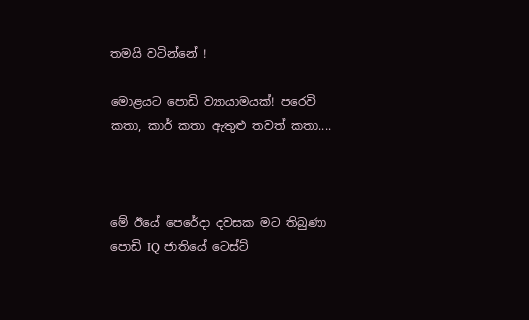තමයි වටින්නේ !

මොළයට පොඩි ව්‍යායාමයක්! පරෙවි කතා, කාර් කතා ඇතුළු තවත් කතා....



මේ ඊයේ පෙරේදා දවසක මට තිබුණා පොඩි IQ ජාතියේ ටෙස්ට්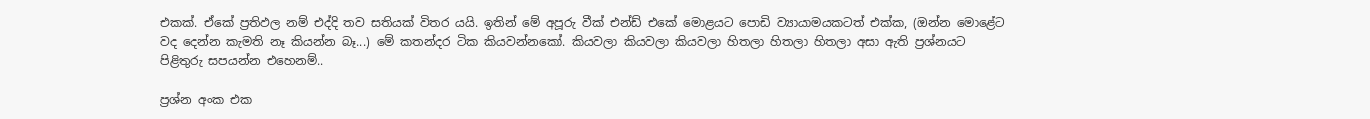එකක්. ඒකේ ප්‍රතිඵල නම් එද්දි තව සතියක් විතර යයි. ඉතින් මේ අපූරු වීක් එන්ඩ් එකේ මොළයට පොඩි ව්‍යායාමයකටත් එක්ක, (ඔන්න මොළේට වද දෙන්න කැමති නෑ කියන්න බෑ...) මේ කතන්දර ටික කියවන්නකෝ. කියවලා කියවලා කියවලා හිතලා හිතලා හිතලා අසා ඇති ප්‍රශ්නයට පිළිතුරු සපයන්න එහෙනම්..

ප්‍රශ්න අංක එක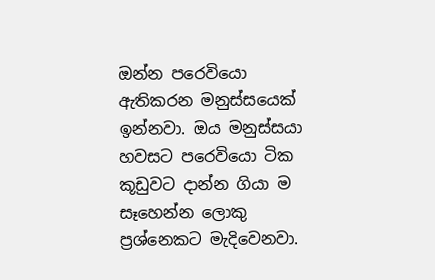ඔන්න පරෙවියො ඇතිකරන මනුස්සයෙක් ඉන්නවා. ඔය මනුස්සයා හවසට පරෙවියො ටික කූඩුවට දාන්න ගියා ම සෑහෙන්න ලොකු ප්‍රශ්නෙකට මැදිවෙනවා.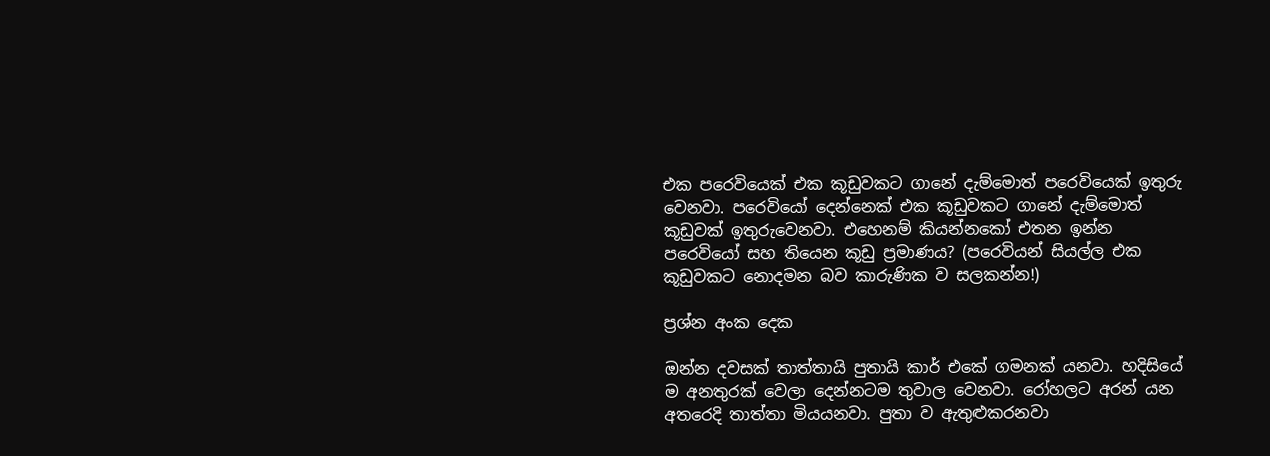එක පරෙවියෙක් එක කූඩුවකට ගානේ දැම්මොත් පරෙවියෙක් ඉතුරු වෙනවා. පරෙවියෝ දෙන්නෙක් එක කූඩුවකට ගානේ දැම්මොත් කූඩුවක් ඉතුරුවෙනවා. එහෙනම් කියන්නකෝ එතන ඉන්න පරෙවියෝ සහ තියෙන කූඩු ප්‍රමාණය? (පරෙවියන් සියල්ල එක කූඩුවකට නොදමන බව කාරුණික ව සලකන්න!)

ප්‍රශ්න අංක දෙක

ඔන්න දවසක් තාත්තායි පුතායි කාර් එකේ ගමනක් යනවා. හදිසියේ ම අනතුරක් වෙලා දෙන්නටම තුවාල වෙනවා. රෝහලට අරන් යන අතරෙදි තාත්තා මියයනවා. පුතා ව ඇතුළුකරනවා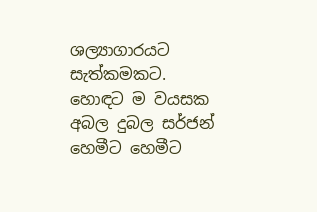ශල්‍යාගාරයට සැත්කමකට. හොඳට ම වයසක අබල දුබල සර්ජන් හෙමීට හෙමීට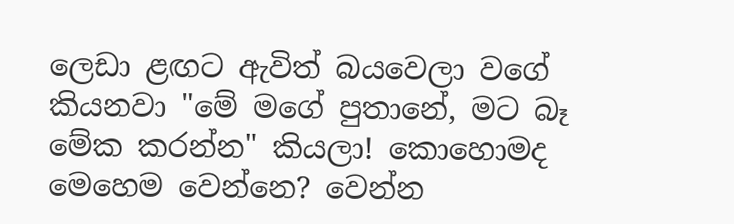ලෙඩා ළඟට ඇවිත් බයවෙලා වගේ කියනවා "මේ මගේ පුතානේ, මට බෑ මේක කරන්න" කියලා! කොහොමද මෙහෙම වෙන්නෙ? වෙන්න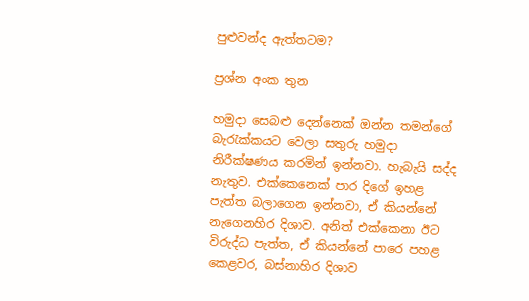පුළුවන්ද ඇත්තටම?

ප්‍රශ්න අංක තුන

හමුදා සෙබළු දෙන්නෙක් ඔන්න තමන්ගේ බැරැක්කයට වෙලා සතුරු හමුදා නිරීක්ෂණය කරමින් ඉන්නවා. හැබැයි සද්ද නැතුව. එක්කෙනෙක් පාර දිගේ ඉහළ පැත්ත බලාගෙන ඉන්නවා, ඒ කියන්නේ නැගෙනහිර දිශාව. අනිත් එක්කෙනා ඊට විරුද්ධ පැත්ත, ඒ කියන්නේ පාරෙ පහළ කෙළවර, බස්නාහිර දිශාව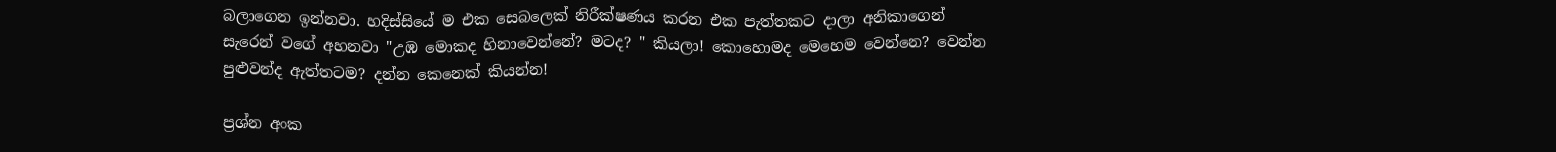බලාගෙන ඉන්නවා. හදිස්සියේ ම එක සෙබලෙක් නිරීක්ෂණය කරන එක පැත්තකට දාලා අනිකාගෙන් සැරෙන් වගේ අහනවා "උඹ මොකද හිනාවෙන්නේ? මටද? " කියලා! කොහොමද මෙහෙම වෙන්නෙ? වෙන්න පුළුවන්ද ඇත්තටම? දන්න කෙනෙක් කියන්න!

ප්‍රශ්න අංක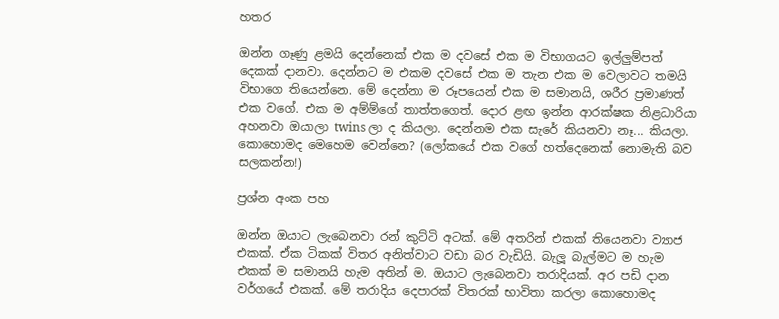හතර

ඔන්න ගෑණු ළමයි දෙන්නෙක් එක ම දවසේ එක ම විභාගයට ඉල්ලුම්පත් දෙකක් දානවා. දෙන්නට ම එකම දවසේ එක ම තැන එක ම වෙලාවට තමයි විභාගෙ තියෙන්නෙ. මේ දෙන්නා ම රූපයෙන් එක ම සමානයි, ශරීර ප්‍රමාණත් එක වගේ. එක ම අම්ම්ගේ තාත්තගෙත්. දොර ළඟ ඉන්න ආරක්ෂක නිළධාරියා අහනවා ඔයාලා twins ලා ද කියලා. දෙන්නම එක සැරේ කියනවා නෑ... කියලා. කොහොමද මෙහෙම වෙන්නෙ? (ලෝකයේ එක වගේ හත්දෙනෙක් නොමැති බව සලකන්න!)

ප්‍රශ්න අංක පහ

ඔන්න ඔයාට ලැබෙනවා රන් කුට්ටි අටක්. මේ අතරින් එකක් තියෙනවා ව්‍යාජ එකක්. ඒක ටිකක් විතර අනිත්වාට වඩා බර වැඩියි. බැලූ බැල්මට ම හැම එකක් ම සමානයි හැම අතින් ම. ඔයාට ලැබෙනවා තරාදියක්. අර පඩි දාන වර්ගයේ එකක්. මේ තරාදිය දෙපාරක් විතරක් භාවිතා කරලා කොහොමද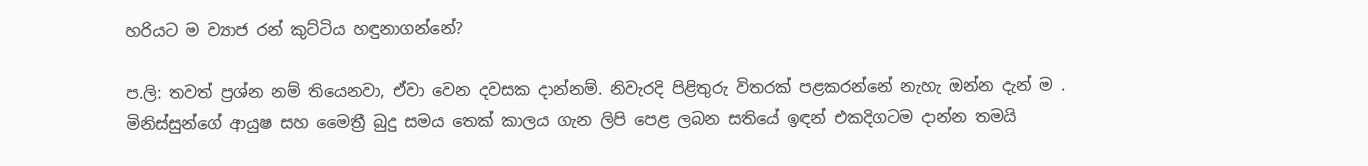හරියට ම ව්‍යාජ රන් කුට්ටිය හඳුනාගන්නේ?

ප.ලි: තවත් ප්‍රශ්න නම් තියෙනවා, ඒවා වෙන දවසක දාන්නම්. නිවැරදි පිළිතුරු විතරක් පළකරන්නේ නැහැ ඔන්න දැන් ම . මිනිස්සුන්ගේ ආයුෂ සහ මෛත්‍රී බුදු සමය තෙක් කාලය ගැන ලිපි පෙළ ලබන සතියේ ඉඳන් එකදිගටම දාන්න තමයි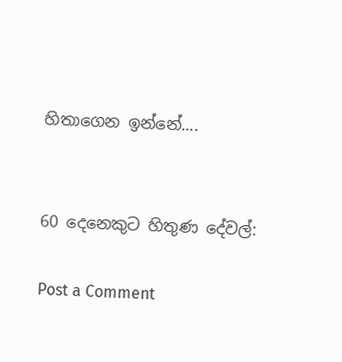හිතාගෙන ඉන්නේ....


60 දෙනෙකුට හිතුණ දේවල්:

Post a Comment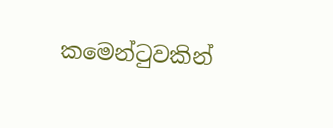කමෙන්ටුවකින්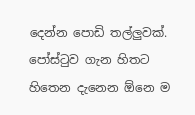දෙන්න පොඩි තල්ලුවක්. පෝස්ටුව ගැන හිතට හිතෙන දැනෙන ඕනෙ ම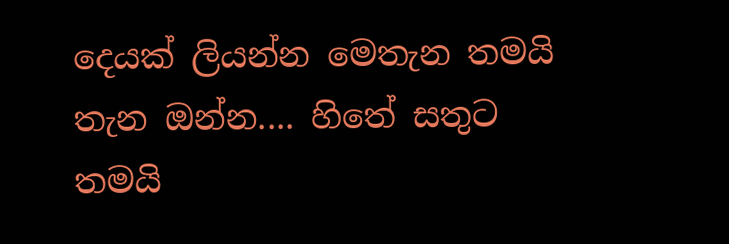දෙයක් ලියන්න මෙතැන තමයි තැන ඔන්න.... හිතේ සතුට තමයි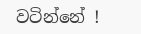වටින්නේ !